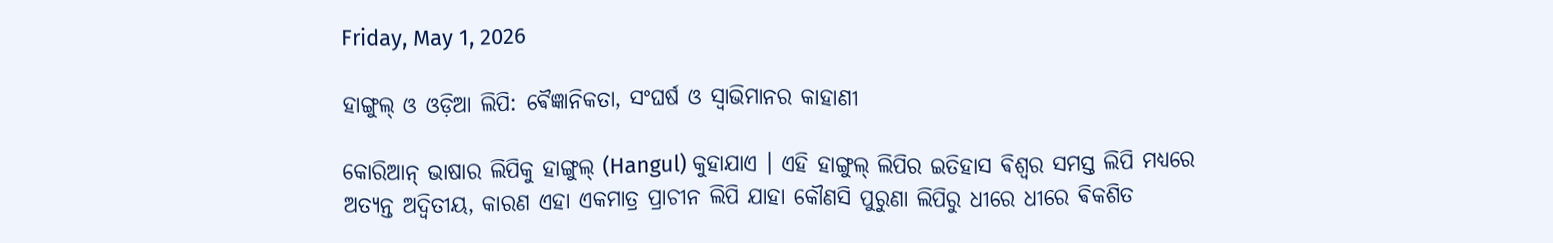Friday, May 1, 2026

ହାଙ୍ଗୁଲ୍ ଓ ଓଡ଼ିଆ ଲିପି: ଵୈଜ୍ଞାନିକତା, ସଂଘର୍ଷ ଓ ସ୍ଵାଭିମାନର କାହାଣୀ

କୋରିଆନ୍ ଭାଷାର ଲିପିକୁ ହାଙ୍ଗୁଲ୍ (Hangul) କୁହାଯାଏ । ଏହି ହାଙ୍ଗୁଲ୍ ଲିପିର ଇତିହାସ ଵିଶ୍ଵର ସମସ୍ତ ଲିପି ମଧ୍ୟରେ ଅତ୍ୟନ୍ତ ଅଦ୍ୱିତୀୟ, କାରଣ ଏହା ଏକମାତ୍ର ପ୍ରାଚୀନ ଲିପି ଯାହା କୌଣସି ପୁରୁଣା ଲିପିରୁ ଧୀରେ ଧୀରେ ଵିକଶିତ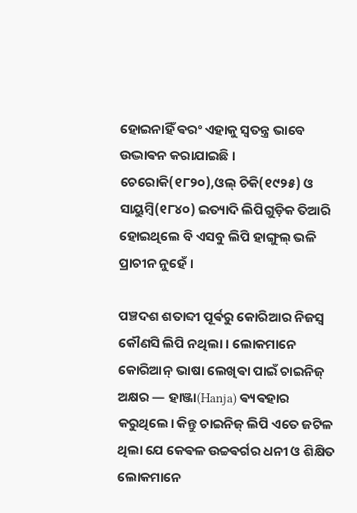ହୋଇନାହିଁ ଵରଂ ଏହାକୁ ସ୍ଵତନ୍ତ୍ର ଭାବେ ଉଦ୍ଭାଵନ କରାଯାଇଛି। ଚେରୋକି(୧୮୨୦),ଓଲ୍ ଚିକି(୧୯୨୫) ଓ ସାୟୁମ୍ବି(୧୮୪୦) ଇତ୍ୟାଦି ଲିପିଗୁଡ଼ିକ ତିଆରି ହୋଇଥିଲେ ବି ଏସବୁ ଲିପି ହାଙ୍ଗୁଲ୍ ଭଳି ପ୍ରାଚୀନ ନୁହେଁ ।

ପଞ୍ଚଦଶ ଶତାବ୍ଦୀ ପୂର୍ଵରୁ କୋରିଆର ନିଜସ୍ୱ କୌଣସି ଲିପି ନଥିଲା। ଲୋକମାନେ କୋରିଆନ୍ ଭାଷା ଲେଖିଵା ପାଇଁ ଚାଇନିଜ୍ ଅକ୍ଷର — ହାଞ୍ଜା(Hanja) ଵ୍ୟଵହାର କରୁଥିଲେ। କିନ୍ତୁ ଚାଇନିଜ୍ ଲିପି ଏତେ ଜଟିଳ ଥିଲା ଯେ କେଵଳ ଉଚ୍ଚଵର୍ଗର ଧନୀ ଓ ଶିକ୍ଷିତ ଲୋକମାନେ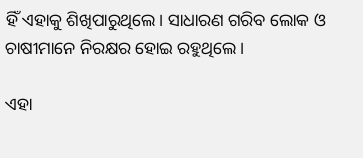ହିଁ ଏହାକୁ ଶିଖିପାରୁଥିଲେ। ସାଧାରଣ ଗରିବ ଲୋକ ଓ ଚାଷୀମାନେ ନିରକ୍ଷର ହୋଇ ରହୁଥିଲେ।

ଏହା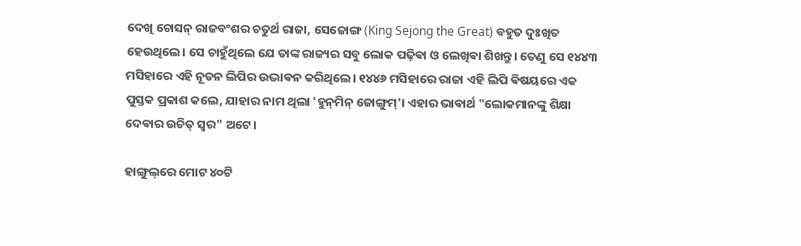ଦେଖି ଚୋସନ୍ ରାଜବଂଶର ଚତୁର୍ଥ ରାଜା, ସେଜୋଙ୍ଗ (King Sejong the Great) ବହୁତ ଦୁଃଖିତ ହେଉଥିଲେ। ସେ ଚାହୁଁଥିଲେ ଯେ ତାଙ୍କ ରାଜ୍ୟର ସବୁ ଲୋକ ପଢ଼ିଵା ଓ ଲେଖିଵା ଶିଖନ୍ତୁ। ତେଣୁ ସେ ୧୪୪୩ ମସିହାରେ ଏହି ନୂତନ ଲିପିର ଉଦ୍ଭାଵନ କରିଥିଲେ। ୧୪୪୬ ମସିହାରେ ରାଜା ଏହି ଲିପି ଵିଷୟରେ ଏକ ପୁସ୍ତକ ପ୍ରକାଶ କଲେ, ଯାହାର ନାମ ଥିଲା 'ହୁନ୍‌ମିନ୍ ଜୋଙ୍ଗୁମ୍'। ଏହାର ଭାଵାର୍ଥ "ଲୋକମାନଙ୍କୁ ଶିକ୍ଷା ଦେଵାର ଉଚିତ୍ ସ୍ୱର" ଅଟେ।

ହାଙ୍ଗୁଲ୍‌ରେ ମୋଟ ୪୦ଟି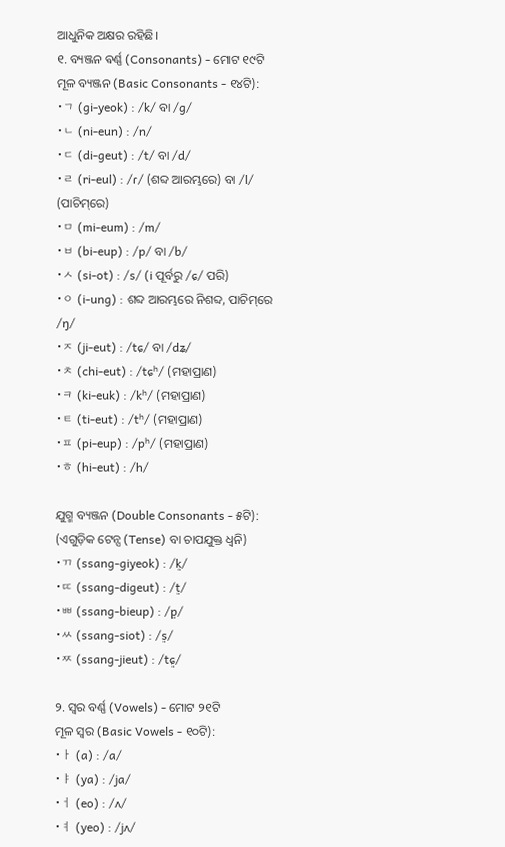ଆଧୁନିକ ଅକ୍ଷର ରହିଛି।
୧. ବ୍ୟଞ୍ଜନ ଵର୍ଣ୍ଣ (Consonants) - ମୋଟ ୧୯ଟି
ମୂଳ ବ୍ୟଞ୍ଜନ (Basic Consonants - ୧୪ଟି):
•ㄱ (gi-yeok) : /k/ ବା /ɡ/
•ㄴ (ni-eun) : /n/
•ㄷ (di-geut) : /t/ ବା /d/
•ㄹ (ri-eul) : /ɾ/ (ଶବ୍ଦ ଆରମ୍ଭରେ) ବା /l/ (ପାଚିମ୍‌ରେ)
•ㅁ (mi-eum) : /m/
•ㅂ (bi-eup) : /p/ ବା /b/
•ㅅ (si-ot) : /s/ (i ପୂର୍ବରୁ /ɕ/ ପରି)
•ㅇ (i-ung) : ଶବ୍ଦ ଆରମ୍ଭରେ ନିଶବ୍ଦ, ପାଚିମ୍‌ରେ /ŋ/
•ㅈ (ji-eut) : /tɕ/ ବା /dʑ/
•ㅊ (chi-eut) : /tɕʰ/ (ମହାପ୍ରାଣ)
•ㅋ (ki-euk) : /kʰ/ (ମହାପ୍ରାଣ)
•ㅌ (ti-eut) : /tʰ/ (ମହାପ୍ରାଣ)
•ㅍ (pi-eup) : /pʰ/ (ମହାପ୍ରାଣ)
•ㅎ (hi-eut) : /h/

ଯୁଗ୍ମ ବ୍ୟଞ୍ଜନ (Double Consonants - ୫ଟି):
(ଏଗୁଡ଼ିକ ଟେନ୍ସ (Tense) ବା ଚାପଯୁକ୍ତ ଧ୍ୱନି)
•ㄲ (ssang-giyeok) : /k͈/
•ㄸ (ssang-digeut) : /t͈/
•ㅃ (ssang-bieup) : /p͈/
•ㅆ (ssang-siot) : /s͈/
•ㅉ (ssang-jieut) : /tɕ͈/

୨. ସ୍ୱର ବର୍ଣ୍ଣ (Vowels) - ମୋଟ ୨୧ଟି
ମୂଳ ସ୍ୱର (Basic Vowels - ୧୦ଟି):
•ㅏ (a) : /a/
•ㅑ (ya) : /ja/
•ㅓ (eo) : /ʌ/
•ㅕ (yeo) : /jʌ/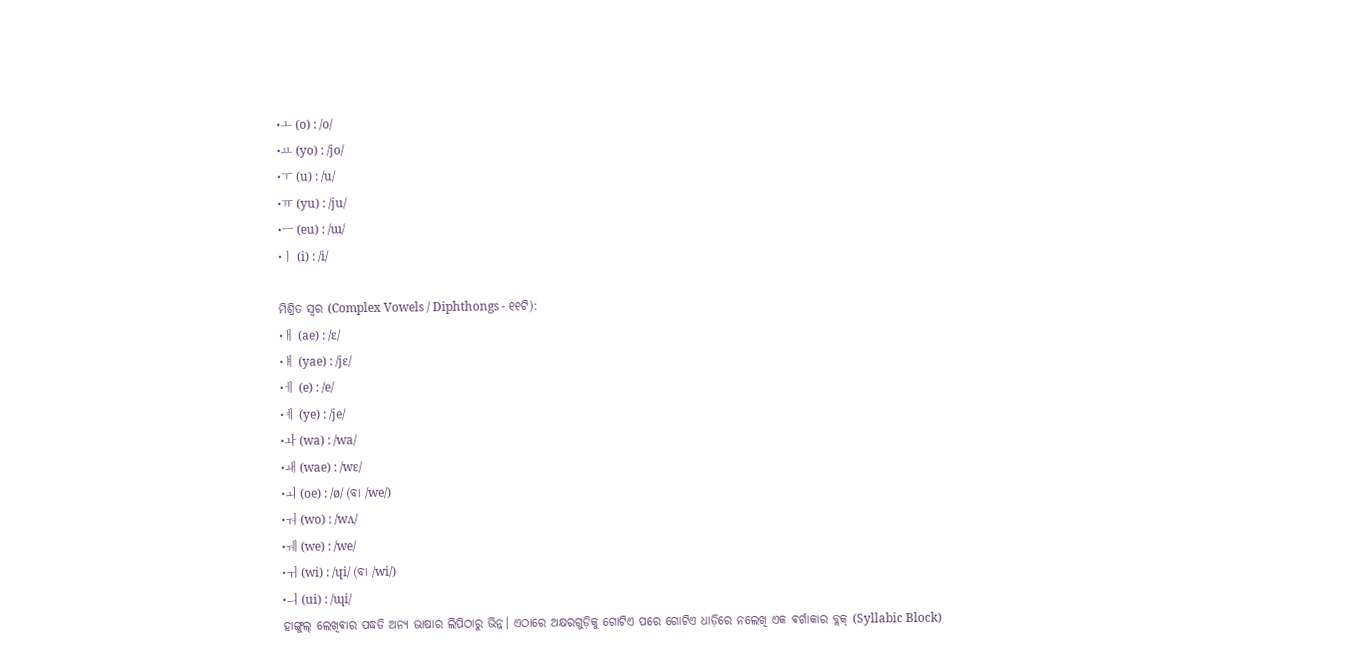•ㅗ (o) : /o/
•ㅛ (yo) : /jo/
•ㅜ (u) : /u/
•ㅠ (yu) : /ju/
•ㅡ (eu) : /ɯ/
•ㅣ (i) : /i/

ମିଶ୍ରିତ ସ୍ୱର (Complex Vowels / Diphthongs - ୧୧ଟି):
•ㅐ (ae) : /ɛ/
•ㅒ (yae) : /jɛ/
•ㅔ (e) : /e/
•ㅖ (ye) : /je/
•ㅘ (wa) : /wa/
•ㅙ (wae) : /wɛ/
•ㅚ (oe) : /ø/ (ବା /we/)
•ㅝ (wo) : /wʌ/
•ㅞ (we) : /we/
•ㅟ (wi) : /ɥi/ (ବା /wi/)
•ㅢ (ui) : /ɰi/
ହାଙ୍ଗୁଲ୍ ଲେଖିଵାର ପଦ୍ଧତି ଅନ୍ୟ ଭାଷାର ଲିପିଠାରୁ ଭିନ୍ନ। ଏଠାରେ ଅକ୍ଷରଗୁଡ଼ିକୁ ଗୋଟିଏ ପରେ ଗୋଟିଏ ଧାଡ଼ିରେ ନଲେଖି ଏକ ଵର୍ଗାକାର ବ୍ଲକ୍ (Syllabic Block)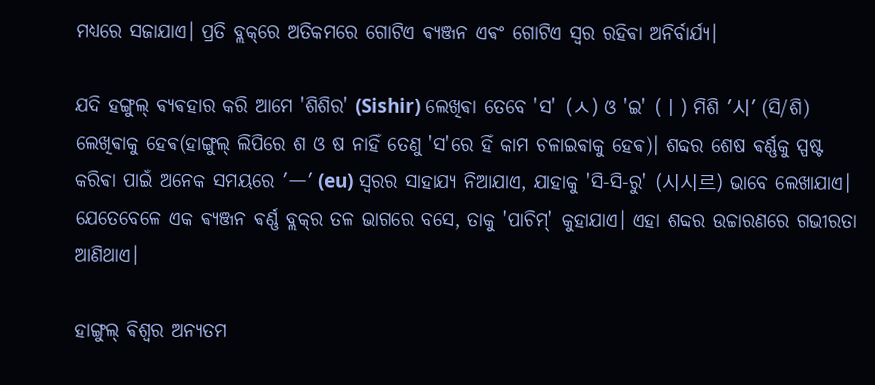ମଧ୍ୟରେ ସଜାଯାଏ। ପ୍ରତି ବ୍ଲକ୍‌ରେ ଅତିକମରେ ଗୋଟିଏ ଵ୍ୟଞ୍ଜନ ଏଵଂ ଗୋଟିଏ ସ୍ୱର ରହିଵା ଅନିର୍ବାର୍ଯ୍ୟ।

ଯଦି ହଙ୍ଗୁଲ୍ ଵ୍ୟଵହାର କରି ଆମେ 'ଶିଶିର' (Sishir) ଲେଖିଵା ତେବେ 'ସ' (ㅅ) ଓ 'ଇ' (ㅣ) ମିଶି '시' (ସି/ଶି) ଲେଖିଵାକୁ ହେଵ(ହାଙ୍ଗୁଲ୍ ଲିପିରେ ଶ ଓ ଷ ନାହିଁ ତେଣୁ 'ସ'ରେ ହିଁ କାମ ଚଳାଇଵାକୁ ହେଵ)। ଶବ୍ଦର ଶେଷ ଵର୍ଣ୍ଣକୁ ସ୍ପଷ୍ଟ କରିଵା ପାଇଁ ଅନେକ ସମୟରେ 'ㅡ' (eu) ସ୍ୱରର ସାହାଯ୍ୟ ନିଆଯାଏ, ଯାହାକୁ 'ସି-ସି-ରୁ' (시시르) ଭାବେ ଲେଖାଯାଏ। ଯେତେବେଳେ ଏକ ଵ୍ୟଞ୍ଜନ ଵର୍ଣ୍ଣ ବ୍ଲକ୍‌ର ତଳ ଭାଗରେ ବସେ, ତାକୁ 'ପାଚିମ୍' କୁହାଯାଏ। ଏହା ଶବ୍ଦର ଉଚ୍ଚାରଣରେ ଗଭୀରତା ଆଣିଥାଏ।

ହାଙ୍ଗୁଲ୍‌ ଵିଶ୍ଵର ଅନ୍ୟତମ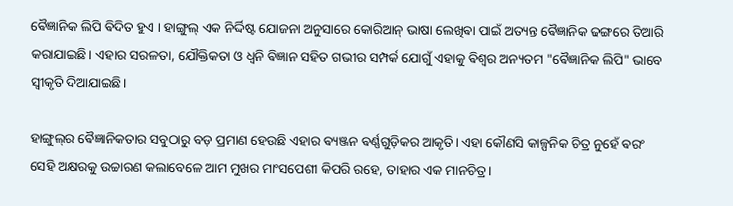ଵୈଜ୍ଞାନିକ ଲିପି ଵିଦିତ ହୁଏ । ହାଙ୍ଗୁଲ୍‌ ଏକ ନିର୍ଦ୍ଦିଷ୍ଟ ଯୋଜନା ଅନୁସାରେ କୋରିଆନ୍ ଭାଷା ଲେଖିଵା ପାଇଁ ଅତ୍ୟନ୍ତ ଵୈଜ୍ଞାନିକ ଢଙ୍ଗରେ ତିଆରି କରାଯାଇଛି। ଏହାର ସରଳତା, ଯୌକ୍ତିକତା ଓ ଧ୍ୱନି ଵିଜ୍ଞାନ ସହିତ ଗଭୀର ସମ୍ପର୍କ ଯୋଗୁଁ ଏହାକୁ ଵିଶ୍ୱର ଅନ୍ୟତମ "ଵୈଜ୍ଞାନିକ ଲିପି" ଭାବେ ସ୍ୱୀକୃତି ଦିଆଯାଇଛି।

ହାଙ୍ଗୁଲ୍‌ର ଵୈଜ୍ଞାନିକତାର ସବୁଠାରୁ ବଡ଼ ପ୍ରମାଣ ହେଉଛି ଏହାର ଵ୍ୟଞ୍ଜନ ଵର୍ଣ୍ଣଗୁଡ଼ିକର ଆକୃତି। ଏହା କୌଣସି କାଳ୍ପନିକ ଚିତ୍ର ନୁହେଁ ଵରଂ ସେହି ଅକ୍ଷରକୁ ଉଚ୍ଚାରଣ କଲାବେଳେ ଆମ ମୁଖର ମାଂସପେଶୀ କିପରି ରହେ, ତାହାର ଏକ ମାନଚିତ୍ର।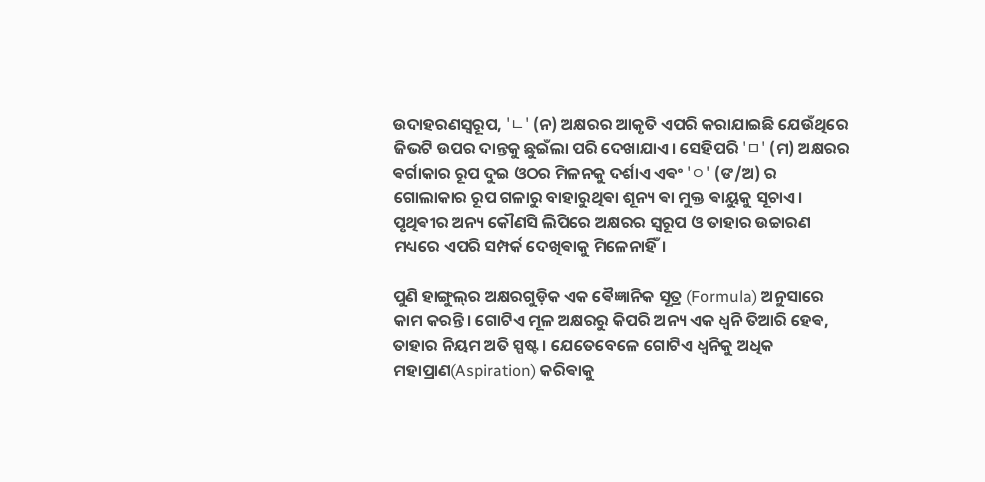ଉଦାହରଣସ୍ୱରୂପ, 'ㄴ' (ନ) ଅକ୍ଷରର ଆକୃତି ଏପରି କରାଯାଇଛି ଯେଉଁଥିରେ ଜିଭଟି ଉପର ଦାନ୍ତକୁ ଛୁଇଁଲା ପରି ଦେଖାଯାଏ। ସେହିପରି 'ㅁ' (ମ) ଅକ୍ଷରର ଵର୍ଗାକାର ରୂପ ଦୁଇ ଓଠର ମିଳନକୁ ଦର୍ଶାଏ ଏଵଂ 'ㅇ' (ଙ/ଅ) ର ଗୋଲାକାର ରୂପ ଗଳାରୁ ବାହାରୁଥିଵା ଶୂନ୍ୟ ଵା ମୁକ୍ତ ଵାୟୁକୁ ସୂଚାଏ। ପୃଥିଵୀର ଅନ୍ୟ କୌଣସି ଲିପିରେ ଅକ୍ଷରର ସ୍ଵରୂପ ଓ ତାହାର ଉଚ୍ଚାରଣ ମଧ୍ୟରେ ଏପରି ସମ୍ପର୍କ ଦେଖିଵାକୁ ମିଳେନାହିଁ।

ପୁଣି ହାଙ୍ଗୁଲ୍‌ର ଅକ୍ଷରଗୁଡ଼ିକ ଏକ ଵୈଜ୍ଞାନିକ ସୂତ୍ର (Formula) ଅନୁସାରେ କାମ କରନ୍ତି। ଗୋଟିଏ ମୂଳ ଅକ୍ଷରରୁ କିପରି ଅନ୍ୟ ଏକ ଧ୍ୱନି ତିଆରି ହେଵ, ତାହାର ନିୟମ ଅତି ସ୍ପଷ୍ଟ। ଯେତେବେଳେ ଗୋଟିଏ ଧ୍ୱନିକୁ ଅଧିକ ମହାପ୍ରାଣ(Aspiration) କରିଵାକୁ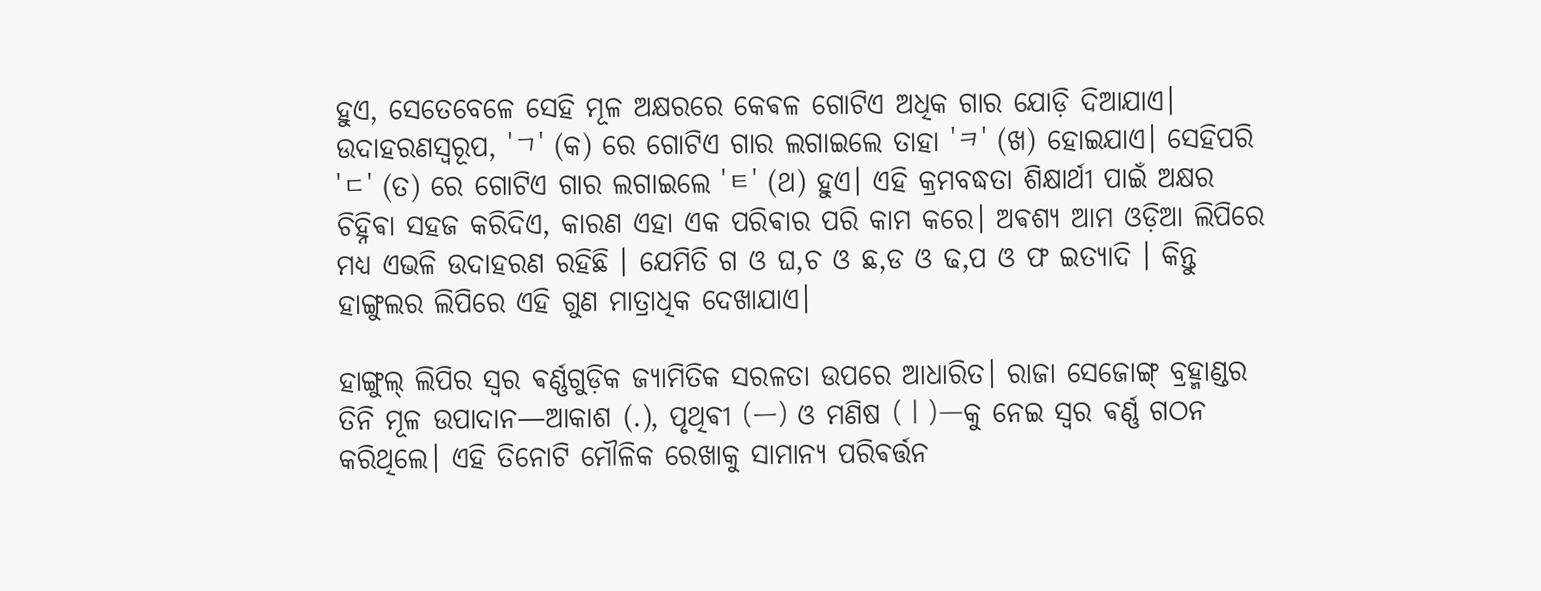ହୁଏ, ସେତେବେଳେ ସେହି ମୂଳ ଅକ୍ଷରରେ କେଵଳ ଗୋଟିଏ ଅଧିକ ଗାର ଯୋଡ଼ି ଦିଆଯାଏ। ଉଦାହରଣସ୍ୱରୂପ, 'ㄱ' (କ) ରେ ଗୋଟିଏ ଗାର ଲଗାଇଲେ ତାହା 'ㅋ' (ଖ) ହୋଇଯାଏ। ସେହିପରି 'ㄷ' (ତ) ରେ ଗୋଟିଏ ଗାର ଲଗାଇଲେ 'ㅌ' (ଥ) ହୁଏ। ଏହି କ୍ରମବଦ୍ଧତା ଶିକ୍ଷାର୍ଥୀ ପାଇଁ ଅକ୍ଷର ଚିହ୍ନିଵା ସହଜ କରିଦିଏ, କାରଣ ଏହା ଏକ ପରିଵାର ପରି କାମ କରେ। ଅଵଶ୍ୟ ଆମ ଓଡ଼ିଆ ଲିପିରେ ମଧ୍ୟ ଏଭଳି ଉଦାହରଣ ରହିଛି ।‌ ଯେମିତି ଗ ଓ ଘ,ଚ ଓ ଛ,ଡ ଓ ଢ,ପ ଓ ଫ ଇତ୍ୟାଦି । କିନ୍ତୁ ହାଙ୍ଗୁଲର ଲିପିରେ ଏହି ଗୁଣ ମାତ୍ରାଧିକ ଦେଖାଯାଏ।

ହାଙ୍ଗୁଲ୍ ଲିପିର ସ୍ୱର ଵର୍ଣ୍ଣଗୁଡ଼ିକ ଜ୍ୟାମିତିକ ସରଳତା ଉପରେ ଆଧାରିତ। ରାଜା ସେଜୋଙ୍ଗ୍ ବ୍ରହ୍ମାଣ୍ଡର ତିନି ମୂଳ ଉପାଦାନ—ଆକାଶ (.), ପୃଥିଵୀ (ㅡ) ଓ ମଣିଷ (ㅣ)—କୁ ନେଇ ସ୍ୱର ଵର୍ଣ୍ଣ ଗଠନ କରିଥିଲେ। ଏହି ତିନୋଟି ମୌଳିକ ରେଖାକୁ ସାମାନ୍ୟ ପରିଵର୍ତ୍ତନ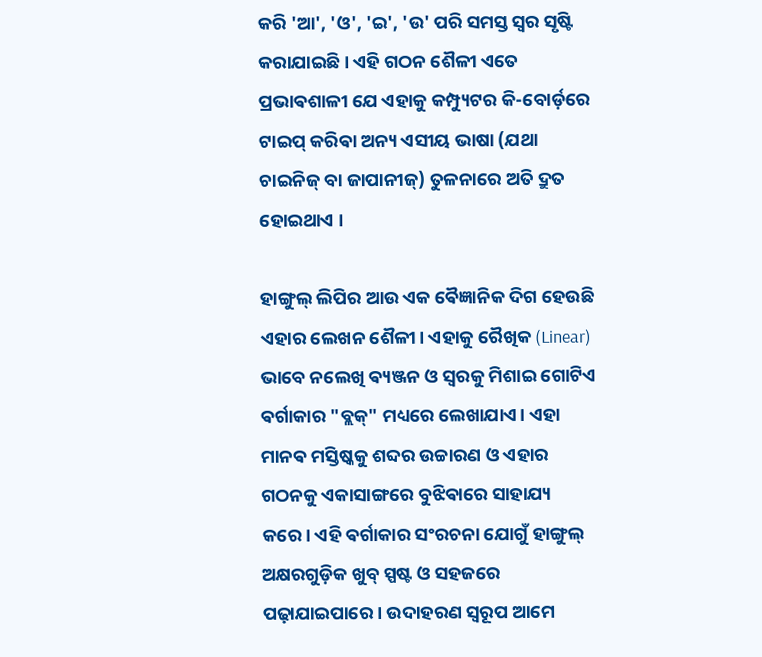କରି 'ଆ', 'ଓ', 'ଇ', 'ଉ' ପରି ସମସ୍ତ ସ୍ୱର ସୃଷ୍ଟି କରାଯାଇଛି। ଏହି ଗଠନ ଶୈଳୀ ଏତେ ପ୍ରଭାଵଶାଳୀ ଯେ ଏହାକୁ କମ୍ପ୍ୟୁଟର କି-ବୋର୍ଡ଼ରେ ଟାଇପ୍ କରିଵା ଅନ୍ୟ ଏସୀୟ ଭାଷା (ଯଥା ଚାଇନିଜ୍ ବା ଜାପାନୀଜ୍) ତୁଳନାରେ ଅତି ଦ୍ରୁତ ହୋଇଥାଏ ।

ହାଙ୍ଗୁଲ୍‌ ଲିପିର ଆଉ ଏକ ଵୈଜ୍ଞାନିକ ଦିଗ ହେଉଛି ଏହାର ଲେଖନ ଶୈଳୀ। ଏହାକୁ ରୈଖିକ (Linear) ଭାବେ ନଲେଖି ଵ୍ୟଞ୍ଜନ ଓ ସ୍ୱରକୁ ମିଶାଇ ଗୋଟିଏ ଵର୍ଗାକାର "ବ୍ଲକ୍" ମଧ୍ୟରେ ଲେଖାଯାଏ। ଏହା ମାନଵ ମସ୍ତିଷ୍କକୁ ଶବ୍ଦର ଉଚ୍ଚାରଣ ଓ ଏହାର ଗଠନକୁ ଏକାସାଙ୍ଗରେ ବୁଝିଵାରେ ସାହାଯ୍ୟ କରେ। ଏହି ଵର୍ଗାକାର ସଂରଚନା ଯୋଗୁଁ ହାଙ୍ଗୁଲ୍ ଅକ୍ଷରଗୁଡ଼ିକ ଖୁବ୍ ସ୍ପଷ୍ଟ ଓ ସହଜରେ ପଢ଼ାଯାଇପାରେ। ଉଦାହରଣ ସ୍ୱରୂପ ଆମେ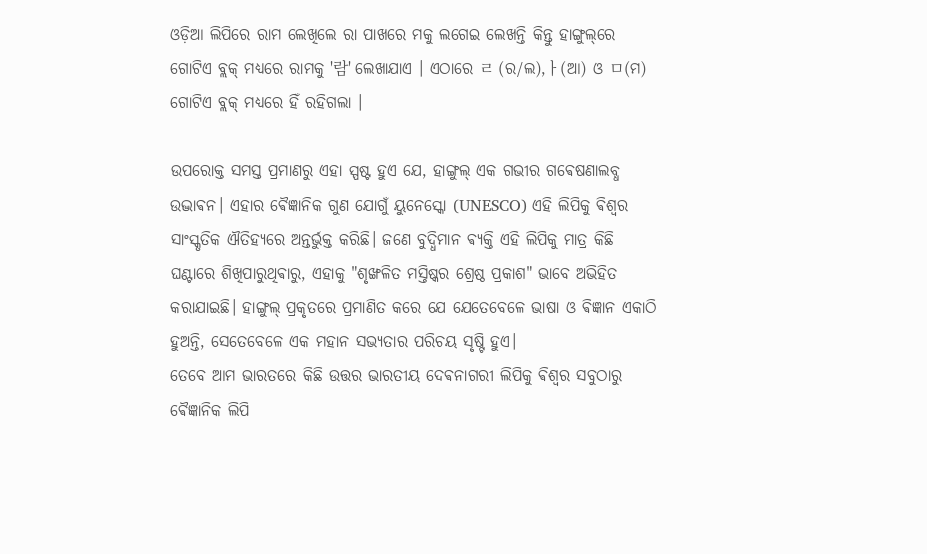ଓଡ଼ିଆ ଲିପିରେ ରାମ ଲେଖିଲେ ରା ପାଖରେ ମକୁ ଲଗେଇ ଲେଖନ୍ତି କିନ୍ତୁ ହାଙ୍ଗୁଲ୍‌ରେ ଗୋଟିଏ ବ୍ଲକ୍ ମଧ୍ୟରେ ରାମକୁ '람' ଲେଖାଯାଏ । ଏଠାରେ ㄹ (ର/ଲ),ㅏ(ଆ) ଓ ㅁ(ମ) ଗୋଟିଏ ବ୍ଲକ୍ ମଧ୍ୟରେ ହିଁ ରହିଗଲା ।

ଉପରୋକ୍ତ ସମସ୍ତ ପ୍ରମାଣରୁ ଏହା ସ୍ପଷ୍ଟ ହୁଏ ଯେ, ହାଙ୍ଗୁଲ୍ ଏକ ଗଭୀର ଗଵେଷଣାଲବ୍ଧ ଉଦ୍ଭାଵନ। ଏହାର ଵୈଜ୍ଞାନିକ ଗୁଣ ଯୋଗୁଁ ୟୁନେସ୍କୋ (UNESCO) ଏହି ଲିପିକୁ ଵିଶ୍ୱର ସାଂସ୍କୃତିକ ଐତିହ୍ୟରେ ଅନ୍ତର୍ଭୁକ୍ତ କରିଛି। ଜଣେ ବୁଦ୍ଧିମାନ ଵ୍ୟକ୍ତି ଏହି ଲିପିକୁ ମାତ୍ର କିଛି ଘଣ୍ଟାରେ ଶିଖିପାରୁଥିଵାରୁ, ଏହାକୁ "ଶୃଙ୍ଖଳିତ ମସ୍ତିଷ୍କର ଶ୍ରେଷ୍ଠ ପ୍ରକାଶ" ଭାବେ ଅଭିହିତ କରାଯାଇଛି। ହାଙ୍ଗୁଲ୍ ପ୍ରକୃତରେ ପ୍ରମାଣିତ କରେ ଯେ ଯେତେବେଳେ ଭାଷା ଓ ଵିଜ୍ଞାନ ଏକାଠି ହୁଅନ୍ତି, ସେତେବେଳେ ଏକ ମହାନ ସଭ୍ୟତାର ପରିଚୟ ସୃଷ୍ଟି ହୁଏ।
ତେବେ ଆମ ଭାରତରେ କିଛି ଉତ୍ତର ଭାରତୀୟ ଦେଵନାଗରୀ ଲିପିକୁ ଵିଶ୍ଵର ସବୁଠାରୁ ଵୈଜ୍ଞାନିକ ଲିପି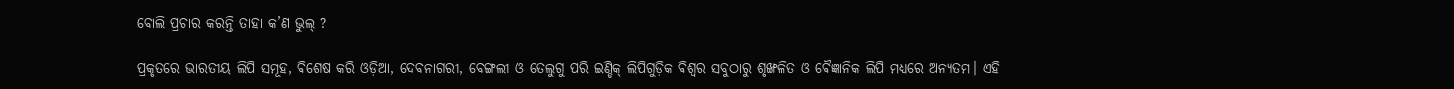ବୋଲି ପ୍ରଚାର କରନ୍ତି ତାହା କ’ଣ ଭୁଲ୍ ?

ପ୍ରକୃତରେ ଭାରତୀୟ ଲିପି ସମୂହ, ଵିଶେଷ କରି ଓଡ଼ିଆ, ଦେବନାଗରୀ, ବେଙ୍ଗଲୀ ଓ ତେଲୁଗୁ ପରି ଇଣ୍ଡିକ୍ ଲିପିଗୁଡ଼ିକ ଵିଶ୍ୱର ସବୁଠାରୁ ଶୃଙ୍ଖଳିତ ଓ ଵୈଜ୍ଞାନିକ ଲିପି ମଧ୍ୟରେ ଅନ୍ୟତମ। ଏହି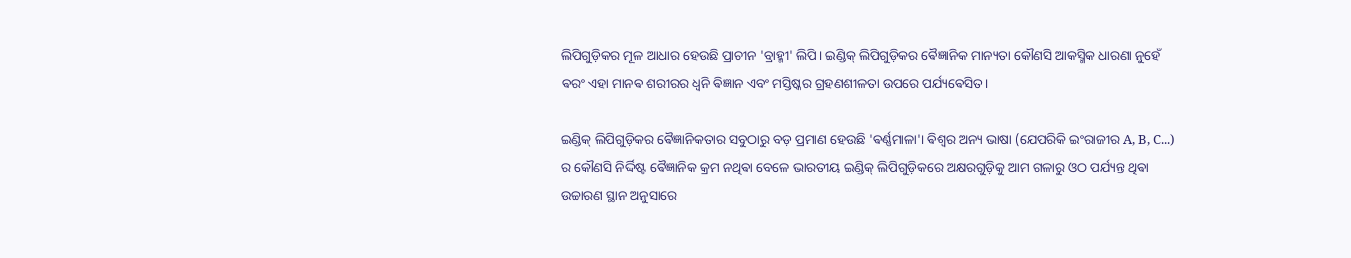ଲିପିଗୁଡ଼ିକର ମୂଳ ଆଧାର ହେଉଛି ପ୍ରାଚୀନ 'ବ୍ରାହ୍ମୀ' ଲିପି। ଇଣ୍ଡିକ୍ ଲିପିଗୁଡ଼ିକର ଵୈଜ୍ଞାନିକ ମାନ୍ୟତା କୌଣସି ଆକସ୍ମିକ ଧାରଣା ନୁହେଁ ଵରଂ ଏହା ମାନଵ ଶରୀରର ଧ୍ୱନି ଵିଜ୍ଞାନ ଏବଂ ମସ୍ତିଷ୍କର ଗ୍ରହଣଶୀଳତା ଉପରେ ପର୍ଯ୍ୟଵେସିତ।

ଇଣ୍ଡିକ୍ ଲିପିଗୁଡ଼ିକର ଵୈଜ୍ଞାନିକତାର ସବୁଠାରୁ ବଡ଼ ପ୍ରମାଣ ହେଉଛି 'ଵର୍ଣ୍ଣମାଳା'। ଵିଶ୍ୱର ଅନ୍ୟ ଭାଷା (ଯେପରିକି ଇଂରାଜୀର A, B, C...) ର କୌଣସି ନିର୍ଦ୍ଦିଷ୍ଟ ଵୈଜ୍ଞାନିକ କ୍ରମ ନଥିଵା ବେଳେ ଭାରତୀୟ ଇଣ୍ଡିକ୍ ଲିପିଗୁଡ଼ିକରେ ଅକ୍ଷରଗୁଡ଼ିକୁ ଆମ ଗଳାରୁ ଓଠ ପର୍ଯ୍ୟନ୍ତ ଥିଵା ଉଚ୍ଚାରଣ ସ୍ଥାନ ଅନୁସାରେ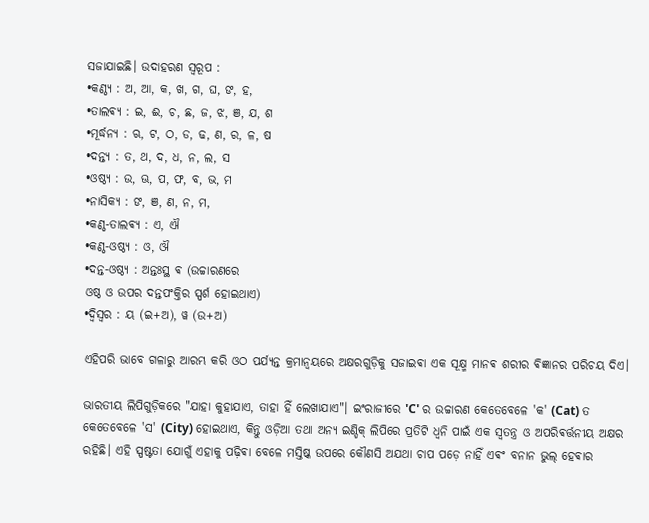ସଜାଯାଇଛି। ଉଦାହରଣ ସ୍ୱରୂପ :
•କଣ୍ଠ୍ୟ : ଅ, ଆ, କ, ଖ, ଗ, ଘ, ଙ, ହ,
•ତାଲଵ୍ୟ : ଇ, ଈ, ଚ, ଛ, ଜ, ଝ, ଞ, ଯ, ଶ
•ମୂର୍ଦ୍ଧନ୍ୟ : ଋ, ଟ, ଠ, ଡ, ଢ, ଣ, ର, ଳ, ଷ
•ଦନ୍ତ୍ୟ : ତ, ଥ, ଦ, ଧ, ନ, ଲ, ସ
•ଓଷ୍ଠ୍ୟ : ଉ, ଊ, ପ, ଫ, ବ, ଭ, ମ
•ନାସିକ୍ୟ : ଙ, ଞ, ଣ, ନ, ମ,
•କଣ୍ଠ-ତାଲଵ୍ୟ : ଏ, ଐ
•କଣ୍ଠ-ଓଷ୍ଠ୍ୟ : ଓ, ଔ
•ଦନ୍ତ-ଓଷ୍ଠ୍ୟ : ଅନ୍ତଃସ୍ଥ ଵ (ଉଚ୍ଚାରଣରେ
ଓଷ୍ଠ ଓ ଉପର ଦନ୍ତପଂକ୍ତିର ସ୍ପର୍ଶ ହୋଇଥାଏ)
•ଦ୍ଵିସ୍ଵର : ୟ (ଇ+ଅ), ୱ (ଉ+ଅ)

ଏହିପରି ଭାବେ ଗଳାରୁ ଆରମ୍ଭ କରି ଓଠ ପର୍ଯ୍ୟନ୍ତ କ୍ରମାନ୍ୱୟରେ ଅକ୍ଷରଗୁଡ଼ିକୁ ସଜାଇଵା ଏକ ସୂକ୍ଷ୍ମ ମାନଵ ଶରୀର ଵିଜ୍ଞାନର ପରିଚୟ ଦିଏ।

ଭାରତୀୟ ଲିପିଗୁଡ଼ିକରେ "ଯାହା କୁହାଯାଏ, ତାହା ହିଁ ଲେଖାଯାଏ"। ଇଂରାଜୀରେ 'C' ର ଉଚ୍ଚାରଣ କେତେବେଳେ 'କ' (Cat) ତ କେତେବେଳେ 'ସ' (City) ହୋଇଥାଏ, କିନ୍ତୁ ଓଡ଼ିଆ ତଥା ଅନ୍ୟ ଇଣ୍ଡିକ୍ ଲିପିରେ ପ୍ରତିଟି ଧ୍ୱନି ପାଇଁ ଏକ ସ୍ୱତନ୍ତ୍ର ଓ ଅପରିଵର୍ତ୍ତନୀୟ ଅକ୍ଷର ରହିଛି। ଏହି ସ୍ପଷ୍ଟତା ଯୋଗୁଁ ଏହାକୁ ପଢ଼ିଵା ବେଳେ ମସ୍ତିଷ୍କ ଉପରେ କୌଣସି ଅଯଥା ଚାପ ପଡ଼େ ନାହିଁ ଏଵଂ ବନାନ ଭୁଲ୍ ହେଵାର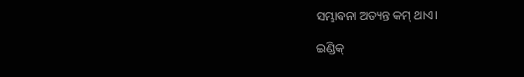ସମ୍ଭାଵନା ଅତ୍ୟନ୍ତ କମ୍ ଥାଏ।

ଇଣ୍ଡିକ୍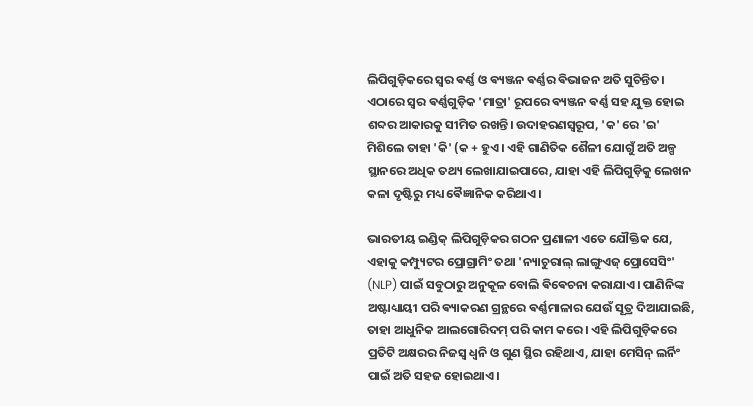ଲିପିଗୁଡ଼ିକରେ ସ୍ୱର ଵର୍ଣ୍ଣ ଓ ଵ୍ୟଞ୍ଜନ ଵର୍ଣ୍ଣର ଵିଭାଜନ ଅତି ସୁଚିନ୍ତିତ। ଏଠାରେ ସ୍ୱର ଵର୍ଣ୍ଣଗୁଡ଼ିକ 'ମାତ୍ରା' ରୂପରେ ଵ୍ୟଞ୍ଜନ ଵର୍ଣ୍ଣ ସହ ଯୁକ୍ତ ହୋଇ ଶବ୍ଦର ଆକାରକୁ ସୀମିତ ରଖନ୍ତି। ଉଦାହରଣସ୍ୱରୂପ, 'କ' ରେ 'ଇ' ମିଶିଲେ ତାହା 'କି' (କ + ହୁଏ। ଏହି ଗାଣିତିକ ଶୈଳୀ ଯୋଗୁଁ ଅତି ଅଳ୍ପ ସ୍ଥାନରେ ଅଧିକ ତଥ୍ୟ ଲେଖାଯାଇପାରେ, ଯାହା ଏହି ଲିପିଗୁଡ଼ିକୁ ଲେଖନ କଳା ଦୃଷ୍ଟିରୁ ମଧ୍ୟ ଵୈଜ୍ଞାନିକ କରିଥାଏ।

ଭାରତୀୟ ଇଣ୍ଡିକ୍ ଲିପିଗୁଡ଼ିକର ଗଠନ ପ୍ରଣାଳୀ ଏତେ ଯୌକ୍ତିକ ଯେ, ଏହାକୁ କମ୍ପ୍ୟୁଟର ପ୍ରୋଗ୍ରାମିଂ ତଥା 'ନ୍ୟାଚୁରାଲ୍ ଲାଙ୍ଗୁଏଜ୍ ପ୍ରୋସେସିଂ' (NLP) ପାଇଁ ସବୁଠାରୁ ଅନୁକୂଳ ବୋଲି ଵିଵେଚନା କରାଯାଏ। ପାଣିନିଙ୍କ ଅଷ୍ଟାଧ୍ୟାୟୀ ପରି ଵ୍ୟାକରଣ ଗ୍ରନ୍ଥରେ ଵର୍ଣ୍ଣମାଳାର ଯେଉଁ ସୂତ୍ର ଦିଆଯାଇଛି, ତାହା ଆଧୁନିକ ଆଲଗୋରିଦମ୍‌ ପରି କାମ କରେ। ଏହି ଲିପିଗୁଡ଼ିକରେ ପ୍ରତିଟି ଅକ୍ଷରର ନିଜସ୍ୱ ଧ୍ୱନି ଓ ଗୁଣ ସ୍ଥିର ରହିଥାଏ, ଯାହା ମେସିନ୍ ଲର୍ନିଂ ପାଇଁ ଅତି ସହଜ ହୋଇଥାଏ।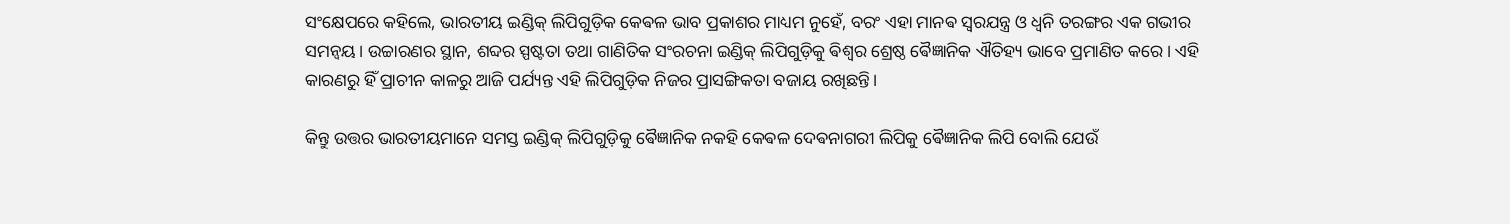ସଂକ୍ଷେପରେ କହିଲେ, ଭାରତୀୟ ଇଣ୍ଡିକ୍ ଲିପିଗୁଡ଼ିକ କେଵଳ ଭାବ ପ୍ରକାଶର ମାଧ୍ୟମ ନୁହେଁ, ବରଂ ଏହା ମାନଵ ସ୍ବରଯନ୍ତ୍ର ଓ ଧ୍ୱନି ତରଙ୍ଗର ଏକ ଗଭୀର ସମନ୍ୱୟ। ଉଚ୍ଚାରଣର ସ୍ଥାନ, ଶବ୍ଦର ସ୍ପଷ୍ଟତା ତଥା ଗାଣିତିକ ସଂରଚନା ଇଣ୍ଡିକ୍ ଲିପିଗୁଡ଼ିକୁ ଵିଶ୍ୱର ଶ୍ରେଷ୍ଠ ଵୈଜ୍ଞାନିକ ଐତିହ୍ୟ ଭାବେ ପ୍ରମାଣିତ କରେ। ଏହି କାରଣରୁ ହିଁ ପ୍ରାଚୀନ କାଳରୁ ଆଜି ପର୍ଯ୍ୟନ୍ତ ଏହି ଲିପିଗୁଡ଼ିକ ନିଜର ପ୍ରାସଙ୍ଗିକତା ବଜାୟ ରଖିଛନ୍ତି।

କିନ୍ତୁ ଉତ୍ତର ଭାରତୀୟମାନେ ସମସ୍ତ ଇଣ୍ଡିକ୍ ଲିପିଗୁଡ଼ିକୁ ଵୈଜ୍ଞାନିକ ନକହି କେଵଳ ଦେଵନାଗରୀ ଲିପିକୁ ଵୈଜ୍ଞାନିକ ଲିପି ବୋଲି ଯେଉଁ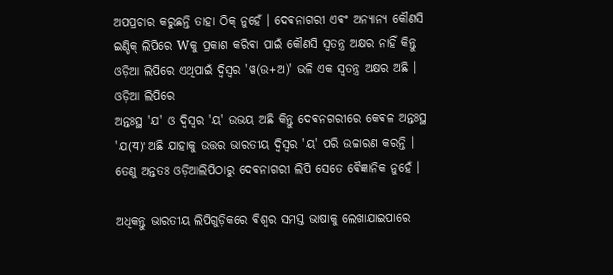ଅପପ୍ରଚାର କରୁଛନ୍ତି ତାହା ଠିକ୍ ନୁହେଁ । ଦେଵନାଗରୀ ଏଵଂ ଅନ୍ୟାନ୍ୟ କୌଣସି ଇଣ୍ଡିକ୍ ଲିପିରେ Wକୁ ପ୍ରକାଶ କରିଵା ପାଇଁ କୌଣସି ସ୍ଵତନ୍ତ୍ର ଅକ୍ଷର ନାହିଁ କିନ୍ତୁ ଓଡ଼ିଆ ଲିପିରେ ଏଥିପାଇଁ ଦ୍ଵିସ୍ଵର 'ୱ(ଉ+ଅ)' ଭଳି ଏକ ସ୍ଵତନ୍ତ୍ର ଅକ୍ଷର ଅଛି । ଓଡ଼ିଆ ଲିପିରେ
ଅନ୍ତଃସ୍ଥ 'ଯ' ଓ ଦ୍ଵିସ୍ଵର 'ୟ' ଉଭୟ ଅଛି କିନ୍ତୁ ଦେଵନଗରୀରେ କେଵଳ ଅନ୍ତଃସ୍ଥ 'ଯ(य)' ଅଛି ଯାହାକୁ ଉତ୍ତର ଭାରତୀୟ ଦ୍ଵିସ୍ଵର 'ୟ' ପରି ଉଚ୍ଚାରଣ କରନ୍ତି । ତେଣୁ ଅନ୍ତତଃ ଓଡ଼ିଆଲିପିଠାରୁ ଦେଵନାଗରୀ ଲିପି ସେତେ ଵୈଜ୍ଞାନିକ ନୁହେଁ ।

ଅଧିକନ୍ତୁ ଭାରତୀୟ ଲିପିଗୁଡ଼ିକରେ ଵିଶ୍ଵର ସମସ୍ତ ଭାଷାକୁ ଲେଖାଯାଇପାରେ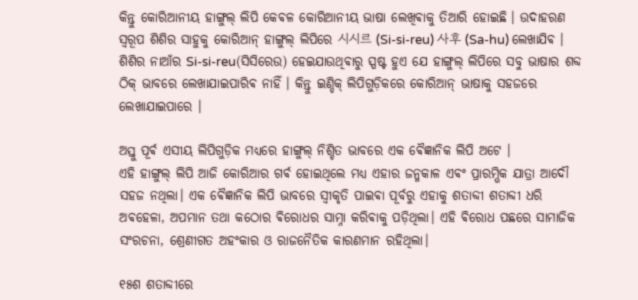କିନ୍ତୁ କୋରିଆନୀୟ ହାଙ୍ଗୁଲ୍ ଲିପି କେଵଳ କୋରିଆନୀୟ ଭାଷା ଲେଖିଵାକୁ ତିଆରି ହୋଇଛି । ଉଦାହରଣ ସ୍ୱରୂପ ଶିଶିର ସାହୁକୁ କୋରିଆନ୍ ହାଙ୍ଗୁଲ୍ ଲିପିରେ 시시르 (Si-si-reu) 사후 (Sa-hu) ଲେଖାଯିଵ ।‌ ଶିଶିର ନାଆଁର Si-si-reu(ସିସିରେଉ) ହେଇଯାଉଥିଵାରୁ ସ୍ପଷ୍ଟ ହୁଏ ଯେ ହାଙ୍ଗୁଲ୍ ଲିପିରେ ସବୁ ଭାଷାର ଶବ୍ଦ ଠିକ୍ ଭାବରେ ଲେଖାଯାଇପାରିଵ ନାହିଁ । କିନ୍ତୁ ଇଣ୍ଡିକ୍ ଲିପିଗୁଡ଼ିକରେ କୋରିଆନ୍ ଭାଷାକୁ ସହଜରେ ଲେଖାଯାଇପାରେ ।

ଅସ୍ତୁ ପୂର୍ଵ ଏସୀୟ ଲିପିଗୁଡ଼ିକ ମଧ୍ୟରେ ହାଙ୍ଗୁଲ୍ ନିଶ୍ଚିତ ଭାବରେ ଏକ ଵୈଜ୍ଞାନିକ ଲିପି ଅଟେ ।
ଏହି ହାଙ୍ଗୁଲ୍ ଲିପି ଆଜି କୋରିଆର ଗର୍ଵ ହୋଇଥିଲେ ମଧ୍ୟ ଏହାର ଜନ୍ମକାଳ ଏଵଂ ପ୍ରାରମ୍ଭିକ ଯାତ୍ରା ଆଦୌ ସହଜ ନଥିଲା। ଏକ ଵୈଜ୍ଞାନିକ ଲିପି ଭାବରେ ସ୍ୱୀକୃତି ପାଇଵା ପୂର୍ବରୁ ଏହାକୁ ଶତାବ୍ଦୀ ଶତାବ୍ଦୀ ଧରି ଅଵହେଳା, ଅପମାନ ତଥା କଠୋର ଵିରୋଧର ସାମ୍ନା କରିଵାକୁ ପଡ଼ିଥିଲା। ଏହି ଵିରୋଧ ପଛରେ ସାମାଜିକ ସଂରଚନା, ଶ୍ରେଣୀଗତ ଅହଂକାର ଓ ରାଜନୈତିକ କାରଣମାନ ରହିଥିଲା।

୧୫ଶ ଶତାବ୍ଦୀରେ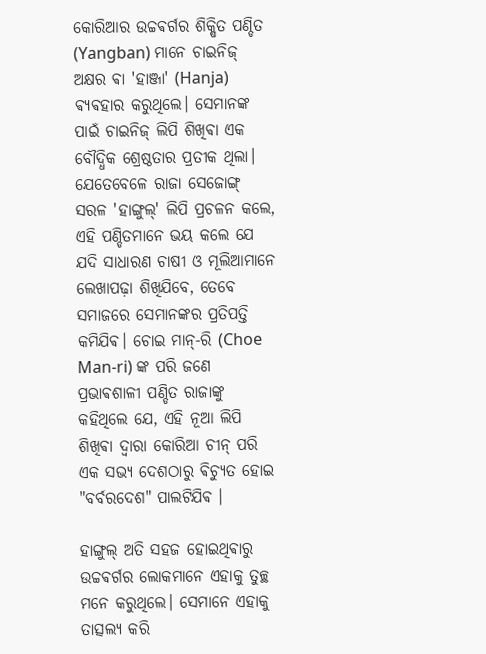କୋରିଆର ଉଚ୍ଚଵର୍ଗର ଶିକ୍ଷିତ ପଣ୍ଡିତ (Yangban) ମାନେ ଚାଇନିଜ୍ ଅକ୍ଷର ଵା 'ହାଞ୍ଜା' (Hanja) ଵ୍ୟଵହାର କରୁଥିଲେ। ସେମାନଙ୍କ ପାଇଁ ଚାଇନିଜ୍ ଲିପି ଶିଖିଵା ଏକ ବୌଦ୍ଧିକ ଶ୍ରେଷ୍ଠତାର ପ୍ରତୀକ ଥିଲା। ଯେତେବେଳେ ରାଜା ସେଜୋଙ୍ଗ୍ ସରଳ 'ହାଙ୍ଗୁଲ୍' ଲିପି ପ୍ରଚଳନ କଲେ, ଏହି ପଣ୍ଡିତମାନେ ଭୟ କଲେ ଯେ ଯଦି ସାଧାରଣ ଚାଷୀ ଓ ମୂଲିଆମାନେ ଲେଖାପଢ଼ା ଶିଖିଯିବେ, ତେବେ ସମାଜରେ ସେମାନଙ୍କର ପ୍ରତିପତ୍ତି କମିଯିଵ। ଚୋଇ ମାନ୍-ରି (Choe Man-ri) ଙ୍କ ପରି ଜଣେ ପ୍ରଭାଵଶାଳୀ ପଣ୍ଡିତ ରାଜାଙ୍କୁ କହିଥିଲେ ଯେ, ଏହି ନୂଆ ଲିପି ଶିଖିଵା ଦ୍ୱାରା କୋରିଆ ଚୀନ୍ ପରି ଏକ ସଭ୍ୟ ଦେଶଠାରୁ ଵିଚ୍ୟୁତ ହୋଇ "ବର୍ବରଦେଶ" ପାଲଟିଯିଵ ।

ହାଙ୍ଗୁଲ୍ ଅତି ସହଜ ହୋଇଥିଵାରୁ ଉଚ୍ଚଵର୍ଗର ଲୋକମାନେ ଏହାକୁ ତୁଚ୍ଛ ମନେ କରୁଥିଲେ। ସେମାନେ ଏହାକୁ ତାତ୍ସଲ୍ୟ କରି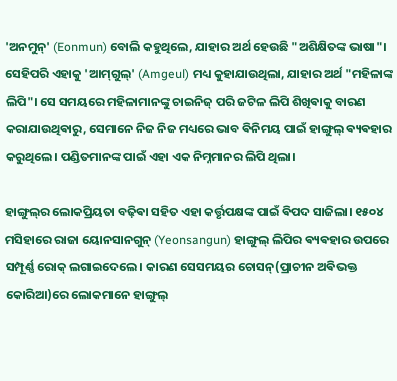'ଅନମୁନ୍' (Eonmun) ବୋଲି କହୁଥିଲେ, ଯାହାର ଅର୍ଥ ହେଉଛି "ଅଶିକ୍ଷିତଙ୍କ ଭାଷା"। ସେହିପରି ଏହାକୁ 'ଆମ୍‌ଗୁଲ୍' (Amgeul) ମଧ୍ୟ କୁହାଯାଉଥିଲା, ଯାହାର ଅର୍ଥ "ମହିଳାଙ୍କ ଲିପି"। ସେ ସମୟରେ ମହିଳାମାନଙ୍କୁ ଚାଇନିଜ୍ ପରି ଜଟିଳ ଲିପି ଶିଖିଵାକୁ ବାରଣ କରାଯାଉଥିଵାରୁ, ସେମାନେ ନିଜ ନିଜ ମଧ୍ୟରେ ଭାବ ଵିନିମୟ ପାଇଁ ହାଙ୍ଗୁଲ୍ ଵ୍ୟଵହାର କରୁଥିଲେ। ପଣ୍ଡିତମାନଙ୍କ ପାଇଁ ଏହା ଏକ ନିମ୍ନମାନର ଲିପି ଥିଲା।

ହାଙ୍ଗୁଲ୍‌ର ଲୋକପ୍ରିୟତା ବଢ଼ିଵା ସହିତ ଏହା କର୍ତ୍ତୃପକ୍ଷଙ୍କ ପାଇଁ ଵିପଦ ସାଜିଲା। ୧୫୦୪ ମସିହାରେ ରାଜା ୟୋନସାନଗୁନ୍ (Yeonsangun) ହାଙ୍ଗୁଲ୍ ଲିପିର ଵ୍ୟଵହାର ଉପରେ ସମ୍ପୂର୍ଣ୍ଣ ରୋକ୍ ଲଗାଇଦେଲେ। କାରଣ ସେସମୟର ଚୋସନ୍‌(ପ୍ରାଚୀନ ଅଵିଭକ୍ତ କୋରିଆ)ରେ ଲୋକମାନେ ହାଙ୍ଗୁଲ୍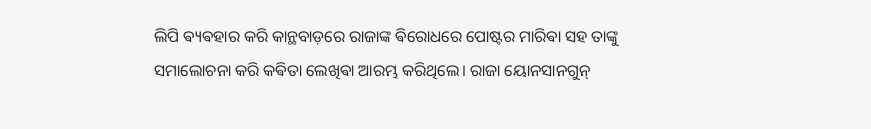ଲିପି ଵ୍ୟଵହାର କରି କାନ୍ଥବାଡ଼ରେ ରାଜାଙ୍କ ଵିରୋଧରେ ପୋଷ୍ଟର ମାରିଵା ସହ ତାଙ୍କୁ ସମାଲୋଚନା କରି କଵିତା ଲେଖିଵା ଆରମ୍ଭ କରିଥିଲେ। ରାଜା ୟୋନସାନଗୁନ୍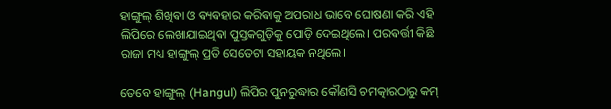ହାଙ୍ଗୁଲ୍ ଶିଖିଵା ଓ ଵ୍ୟଵହାର କରିଵାକୁ ଅପରାଧ ଭାବେ ଘୋଷଣା କରି ଏହି ଲିପିରେ ଲେଖାଯାଇଥିଵା ପୁସ୍ତକଗୁଡ଼ିକୁ ପୋଡ଼ି ଦେଇଥିଲେ। ପରଵର୍ତ୍ତୀ କିଛି ରାଜା ମଧ୍ୟ ହାଙ୍ଗୁଲ୍ ପ୍ରତି ସେତେଟା ସହାୟକ ନଥିଲେ।

ତେବେ ହାଙ୍ଗୁଲ୍ (Hangul) ଲିପିର ପୁନରୁଦ୍ଧାର କୌଣସି ଚମତ୍କାରଠାରୁ କମ୍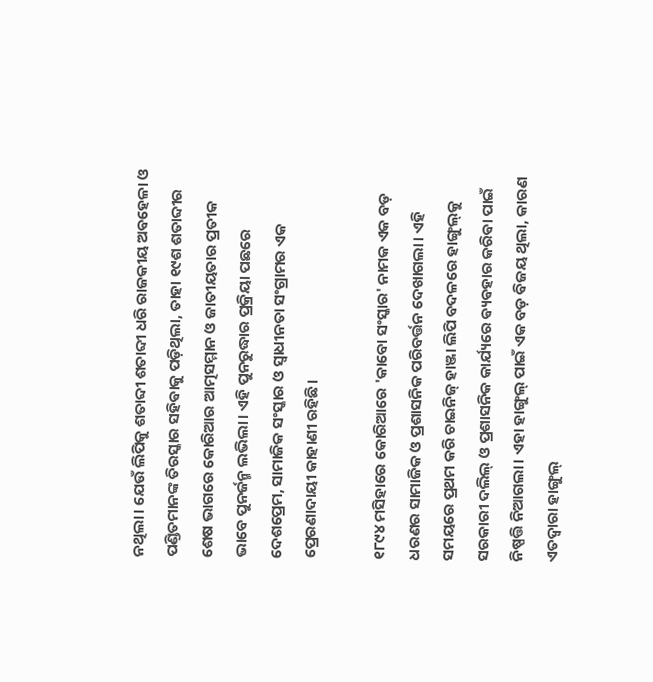ନଥିଲା। ଯେଉଁ ଲିପିକୁ ଶତାବ୍ଦୀ ଶତାବ୍ଦୀ ଧରି ରାଜକୀୟ ଅଵହେଳା ଓ ପଣ୍ଡିତମାନଙ୍କ ତିରସ୍କାର ସହିଵାକୁ ପଡ଼ିଥିଲା, ତାହା ୧୯ଶ ଶତାବ୍ଦୀର ଶେଷ ଭାଗରେ କୋରିଆର ଆତ୍ମସମ୍ମାନ ଓ ଜାତୀୟତାର ପ୍ରତୀକ ଭାବେ ପୁନର୍ଜନ୍ମ ଲଭିଲା। ଏହି ପୁନରୁଦ୍ଧାର ପ୍ରକ୍ରିୟା ପଛରେ ଦେଶପ୍ରେମ, ସାମାଜିକ ସଂସ୍କାର ଓ ସ୍ୱାଧୀନତା ସଂଗ୍ରାମର ଏକ ପ୍ରେରଣାଦାୟୀ କାହାଣୀ ରହିଛି।

୧୮୯୪ ମସିହାରେ କୋରିଆରେ 'କାବୋ ସଂସ୍କାର' ନାମକ ଏକ ବଡ଼ ଧରଣର ସାମାଜିକ ଓ ପ୍ରଶାସନିକ ପରିବର୍ତ୍ତନ ଦେଖାଗଲା। ଏହି ସମୟରେ ପ୍ରଥମ କରି ଚାଇନିଜ୍ ହାଞ୍ଜା ଲିପି ବଦଳରେ ହାଙ୍ଗୁଲ୍‌କୁ ସରକାରୀ ଦଲିଲ୍ ଓ ପ୍ରଶାସନିକ କାର୍ଯ୍ୟରେ ଵ୍ୟଵହାର କରିଵା ପାଇଁ ନିଷ୍ପତ୍ତି ନିଆଗଲା। ଏହା ହାଙ୍ଗୁଲ୍ ପାଇଁ ଏକ ବଡ଼ ଵିଜୟ ଥିଲା, କାରଣ ଏତଦ୍ୱାରା ହାଙ୍ଗୁଲ୍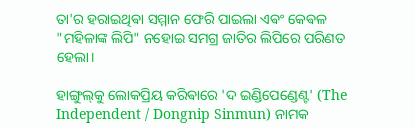ତା'ର ହରାଇଥିଵା ସମ୍ମାନ ଫେରି ପାଇଲା ଏଵଂ କେଵଳ "ମହିଳାଙ୍କ ଲିପି" ନହୋଇ ସମଗ୍ର ଜାତିର ଲିପିରେ ପରିଣତ ହେଲା।

ହାଙ୍ଗୁଲ୍‌କୁ ଲୋକପ୍ରିୟ କରିଵାରେ 'ଦ ଇଣ୍ଡିପେଣ୍ଡେଣ୍ଟ' (The Independent / Dongnip Sinmun) ନାମକ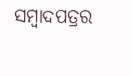ସମ୍ବାଦପତ୍ରର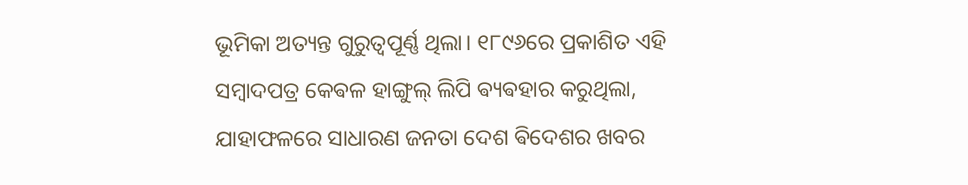ଭୂମିକା ଅତ୍ୟନ୍ତ ଗୁରୁତ୍ୱପୂର୍ଣ୍ଣ ଥିଲା। ୧୮୯୬ରେ ପ୍ରକାଶିତ ଏହି ସମ୍ବାଦପତ୍ର କେଵଳ ହାଙ୍ଗୁଲ୍ ଲିପି ଵ୍ୟଵହାର କରୁଥିଲା, ଯାହାଫଳରେ ସାଧାରଣ ଜନତା ଦେଶ ଵିଦେଶର ଖବର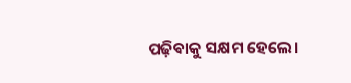ପଢ଼ିଵାକୁ ସକ୍ଷମ ହେଲେ।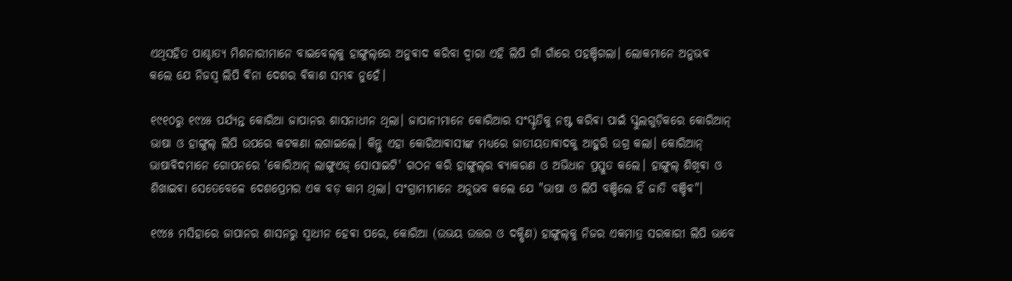ଏଥିସହିତ ପାଶ୍ଚାତ୍ୟ ମିଶନାରୀମାନେ ବାଇବେଲ୍‌କୁ ହାଙ୍ଗୁଲ୍‌ରେ ଅନୁଵାଦ କରିବା ଦ୍ୱାରା ଏହି ଲିପି ଗାଁ ଗାଁରେ ପହଞ୍ଚିଗଲା। ଲୋକମାନେ ଅନୁଭଵ କଲେ ଯେ ନିଜସ୍ୱ ଲିପି ଵିନା ଦେଶର ଵିକାଶ ସମ୍ଭଵ ନୁହେଁ।

୧୯୧୦ରୁ ୧୯୪୫ ପର୍ଯ୍ୟନ୍ତ କୋରିଆ ଜାପାନର ଶାସନାଧୀନ ଥିଲା। ଜାପାନୀମାନେ କୋରିଆର ସଂସ୍କୃତିକୁ ନଷ୍ଟ କରିଵା ପାଇଁ ସ୍କୁଲଗୁଡ଼ିକରେ କୋରିଆନ୍ ଭାଷା ଓ ହାଙ୍ଗୁଲ୍ ଲିପି ଉପରେ କଟକଣା ଲଗାଇଲେ। କିନ୍ତୁ ଏହା କୋରିଆଵାସୀଙ୍କ ମଧ୍ୟରେ ଜାତୀୟତାଵାଦକୁ ଆହୁରି ଉଗ୍ର କଲା। କୋରିଆନ୍ ଭାଷାଵିଦମାନେ ଗୋପନରେ 'କୋରିଆନ୍ ଲାଙ୍ଗୁଏଜ୍ ସୋସାଇଟି' ଗଠନ କରି ହାଙ୍ଗୁଲ୍‌ର ଵ୍ୟାକରଣ ଓ ଅଭିଧାନ ପ୍ରସ୍ତୁତ କଲେ। ହାଙ୍ଗୁଲ୍ ଶିଖିଵା ଓ ଶିଖାଇଵା ସେତେବେଳେ ଦେଶପ୍ରେମର ଏକ ବଡ଼ କାମ ଥିଲା। ସଂଗ୍ରାମୀମାନେ ଅନୁଭବ କଲେ ଯେ "ଭାଷା ଓ ଲିପି ବଞ୍ଚିଲେ ହିଁ ଜାତି ବଞ୍ଚିଵ"।

୧୯୪୫ ମସିହାରେ ଜାପାନର ଶାସନରୁ ସ୍ୱାଧୀନ ହେଵା ପରେ, କୋରିଆ (ଉଭୟ ଉତ୍ତର ଓ ଦକ୍ଷିଣ) ହାଙ୍ଗୁଲ୍‌କୁ ନିଜର ଏକମାତ୍ର ସରକାରୀ ଲିପି ଭାବେ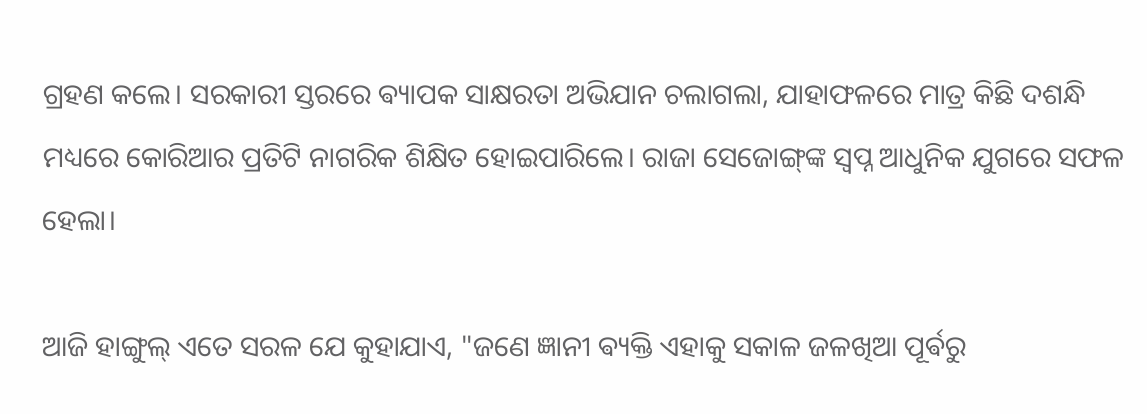ଗ୍ରହଣ କଲେ। ସରକାରୀ ସ୍ତରରେ ଵ୍ୟାପକ ସାକ୍ଷରତା ଅଭିଯାନ ଚଲାଗଲା, ଯାହାଫଳରେ ମାତ୍ର କିଛି ଦଶନ୍ଧି ମଧ୍ୟରେ କୋରିଆର ପ୍ରତିଟି ନାଗରିକ ଶିକ୍ଷିତ ହୋଇପାରିଲେ। ରାଜା ସେଜୋଙ୍ଗ୍‌ଙ୍କ ସ୍ୱପ୍ନ ଆଧୁନିକ ଯୁଗରେ ସଫଳ ହେଲା।

ଆଜି ହାଙ୍ଗୁଲ୍ ଏତେ ସରଳ ଯେ କୁହାଯାଏ, "ଜଣେ ଜ୍ଞାନୀ ଵ୍ୟକ୍ତି ଏହାକୁ ସକାଳ ଜଳଖିଆ ପୂର୍ଵରୁ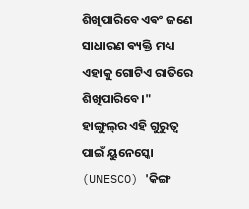ଶିଖିପାରିବେ ଏଵଂ ଜଣେ ସାଧାରଣ ଵ୍ୟକ୍ତି ମଧ୍ୟ ଏହାକୁ ଗୋଟିଏ ରାତିରେ ଶିଖିପାରିବେ।"
ହାଙ୍ଗୁଲ୍‌ର ଏହି ଗୁରୁତ୍ୱ ପାଇଁ ୟୁନେସ୍କୋ (UNESCO) 'କିଙ୍ଗ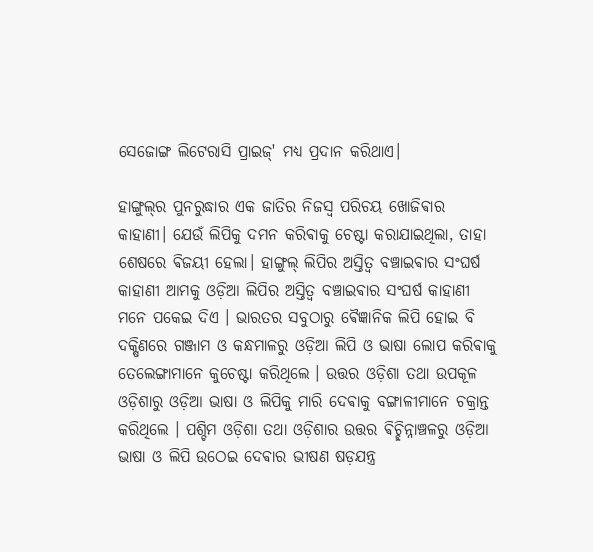ସେଜୋଙ୍ଗ ଲିଟେରାସି ପ୍ରାଇଜ୍' ମଧ୍ୟ ପ୍ରଦାନ କରିଥାଏ।

ହାଙ୍ଗୁଲ୍‌ର ପୁନରୁଦ୍ଧାର ଏକ ଜାତିର ନିଜସ୍ୱ ପରିଚୟ ଖୋଜିଵାର କାହାଣୀ। ଯେଉଁ ଲିପିକୁ ଦମନ କରିଵାକୁ ଚେଷ୍ଟା କରାଯାଇଥିଲା, ତାହା ଶେଷରେ ଵିଜୟୀ ହେଲା। ହାଙ୍ଗୁଲ୍ ଲିପିର ଅସ୍ତିତ୍ୱ ବଞ୍ଚାଇଵାର ସଂଘର୍ଷ କାହାଣୀ ଆମକୁ ଓଡ଼ିଆ ଲିପିର ଅସ୍ତିତ୍ୱ ବଞ୍ଚାଇଵାର ସଂଘର୍ଷ କାହାଣୀ ମନେ ପକେଇ ଦିଏ । ଭାରତର ସବୁଠାରୁ ଵୈଜ୍ଞାନିକ ଲିପି ହୋଇ ବି ଦକ୍ଷିଣରେ ଗଞ୍ଜାମ ଓ କନ୍ଧମାଳରୁ ଓଡ଼ିଆ ଲିପି ଓ ଭାଷା ଲୋପ କରିଵାକୁ ତେଲେଙ୍ଗାମାନେ କୁଚେଷ୍ଟା କରିଥିଲେ । ଉତ୍ତର ଓଡ଼ିଶା ତଥା ଉପକୂଳ ଓଡ଼ିଶାରୁ ଓଡ଼ିଆ ଭାଷା ଓ ଲିପିକୁ ମାରି ଦେଵାକୁ ବଙ୍ଗାଳୀମାନେ ଚକ୍ରାନ୍ତ କରିଥିଲେ । ପଶ୍ଚିମ ଓଡ଼ିଶା ତଥା ଓଡ଼ିଶାର ଉତ୍ତର ଵିଚ୍ଛିନ୍ନାଞ୍ଚଳରୁ ଓଡ଼ିଆ ଭାଷା ଓ ଲିପି ଉଠେଇ ଦେଵାର ଭୀଷଣ ଷଡ଼ଯନ୍ତ୍ର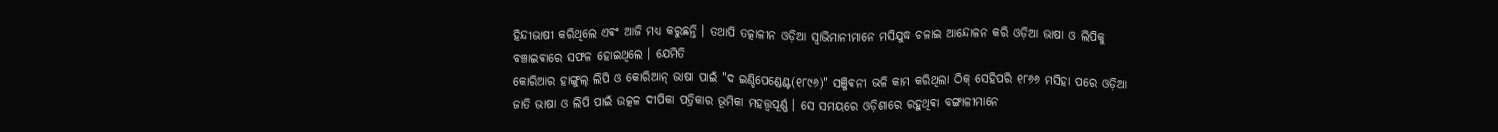ହିନ୍ଦୀଭାଷୀ କରିଥିଲେ ଏଵଂ ଆଜି ମଧ୍ୟ କରୁଛନ୍ତି । ତଥାପି ତତ୍କାଳୀନ ଓଡ଼ିଆ ସ୍ଵାଭିମାନୀମାନେ ମସିଯୁଦ୍ଧ ଚଳାଇ ଆନ୍ଦୋଳନ କରି ଓଡ଼ିଆ ଭାଷା ଓ ଲିପିକୁ ବଞ୍ଚାଇଵାରେ ସଫଳ ହୋଇଥିଲେ ।‌ ଯେମିତି
କୋରିଆର ହାଙ୍ଗୁଲ୍ ଲିପି ଓ କୋରିଆନ୍ ଭାଷା ପାଇଁ "ଦ ଇଣ୍ଡିପେଣ୍ଡେଣ୍ଟ(୧୮୯୬)" ସଞ୍ଜିଵନୀ ଭଳି କାମ କରିଥିଲା ଠିକ୍ ସେହିପରି ୧୮୬୬ ମସିହା ପରେ ଓଡ଼ିଆ ଜାତି ଭାଷା ଓ ଲିପି ପାଇଁ ଉତ୍କଳ ଦୀପିକା ପତ୍ରିକାର ଭୂମିକା ମହତ୍ତ୍ୱପୂର୍ଣ୍ଣ । ସେ ସମୟରେ ଓଡ଼ିଶାରେ ରହୁଥିଵା ବଙ୍ଗାଳୀମାନେ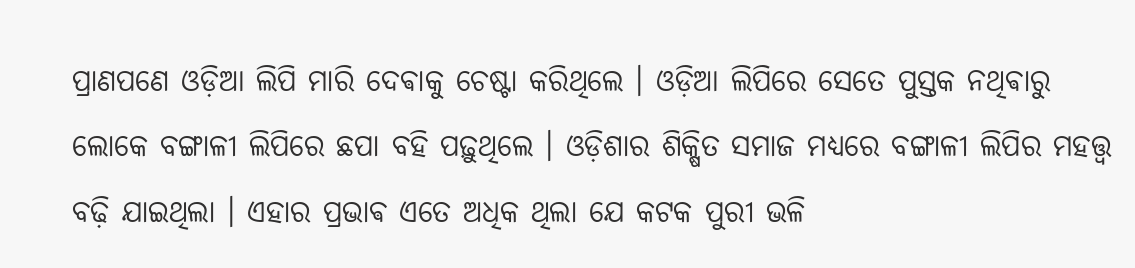ପ୍ରାଣପଣେ ଓଡ଼ିଆ ଲିପି ମାରି ଦେଵାକୁ ଚେଷ୍ଟା କରିଥିଲେ । ଓଡ଼ିଆ ଲିପିରେ ସେତେ ପୁସ୍ତକ ନଥିଵାରୁ ଲୋକେ ବଙ୍ଗାଳୀ ଲିପିରେ ଛପା ବହି ପଢ଼ୁଥିଲେ ‌। ଓଡ଼ିଶାର ଶିକ୍ଷିତ ସମାଜ ମଧ୍ୟରେ ବଙ୍ଗାଳୀ ଲିପିର ମହତ୍ତ୍ୱ ବଢ଼ି ଯାଇଥିଲା । ଏହାର ପ୍ରଭାଵ ଏତେ ଅଧିକ ଥିଲା ଯେ କଟକ ପୁରୀ ଭଳି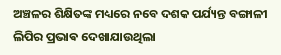ଅଞ୍ଚଳର ଶିକ୍ଷିତଙ୍କ ମଧ୍ୟରେ ନବେ ଦଶକ ପର୍ଯ୍ୟନ୍ତ ବଙ୍ଗାଳୀ ଲିପିର ପ୍ରଭାଵ ଦେଖାଯାଉଥିଲା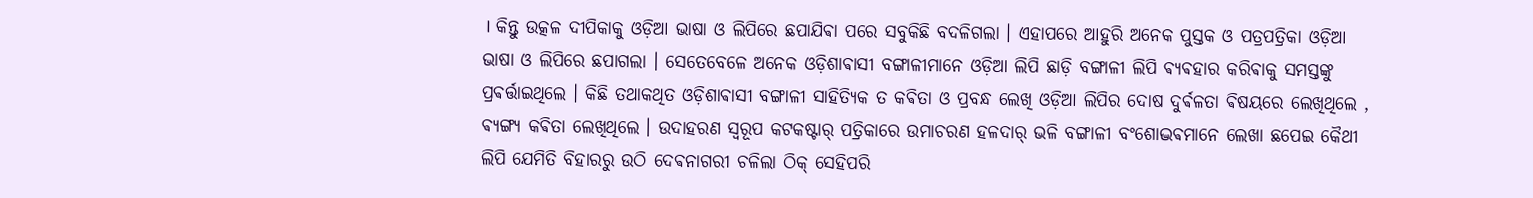। କିନ୍ତୁ ଉତ୍କଳ ଦୀପିକାକୁ ଓଡ଼ିଆ ଭାଷା ଓ ଲିପିରେ ଛପାଯିଵା ପରେ ସବୁକିଛି ବଦଳିଗଲା । ଏହାପରେ ଆହୁରି ଅନେକ ପୁସ୍ତକ ଓ ପତ୍ରପତ୍ରିକା ଓଡ଼ିଆ ଭାଷା ଓ ଲିପିରେ ଛପାଗଲା । ସେତେବେଳେ ଅନେକ ଓଡ଼ିଶାଵାସୀ ବଙ୍ଗାଳୀମାନେ ଓଡ଼ିଆ ଲିପି ଛାଡ଼ି ବଙ୍ଗାଳୀ ଲିପି ଵ୍ୟଵହାର କରିଵାକୁ ସମସ୍ତଙ୍କୁ ପ୍ରଵର୍ତ୍ତାଇଥିଲେ । କିଛି ତଥାକଥିତ ଓଡ଼ିଶାଵାସୀ ବଙ୍ଗାଳୀ ସାହିତ୍ୟିକ ତ କଵିତା ଓ ପ୍ରବନ୍ଧ ଲେଖି ଓଡ଼ିଆ ଲିପିର ଦୋଷ ଦୁର୍ଵଳତା ଵିଷୟରେ ଲେଖିଥିଲେ , ଵ୍ୟଙ୍ଗ୍ୟ କଵିତା ଲେଖିଥିଲେ । ଉଦାହରଣ ସ୍ୱରୂପ କଟକଷ୍ଟାର୍ ପତ୍ରିକାରେ ଉମାଚରଣ ହଳଦାର୍ ଭଳି ବଙ୍ଗାଳୀ ବଂଶୋଦ୍ଭଵମାନେ ଲେଖା ଛପେଇ କୈଥୀ ଲିପି ଯେମିତି ବିହାରରୁ ଉଠି ଦେଵନାଗରୀ ଚଳିଲା ଠିକ୍ ସେହିପରି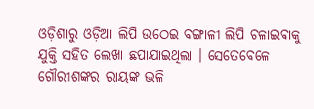ଓଡ଼ିଶାରୁ ଓଡ଼ିଆ ଲିପି ଉଠେଇ ବଙ୍ଗାଳୀ ଲିପି ଚଳାଇଵାକୁ ଯୁକ୍ତି ସହିତ ଲେଖା ଛପାଯାଇଥିଲା । ସେତେବେଳେ ଗୌରୀଶଙ୍କର ରାୟଙ୍କ ଭଳି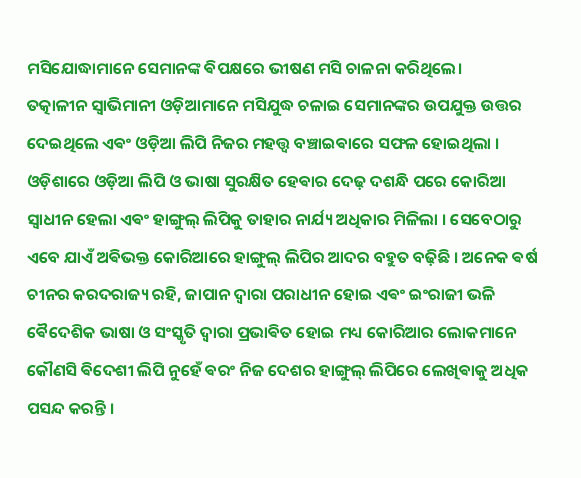ମସିଯୋଦ୍ଧାମାନେ ସେମାନଙ୍କ ଵିପକ୍ଷରେ ଭୀଷଣ ମସି ଚାଳନା କରିଥିଲେ।
ତତ୍କାଳୀନ ସ୍ଵାଭିମାନୀ ଓଡ଼ିଆମାନେ ମସିଯୁଦ୍ଧ ଚଳାଇ ସେମାନଙ୍କର ଉପଯୁକ୍ତ ଉତ୍ତର ଦେଇଥିଲେ ଏଵଂ ଓଡ଼ିଆ ଲିପି ନିଜର ମହତ୍ତ୍ୱ ବଞ୍ଚାଇଵାରେ ସଫଳ ହୋଇଥିଲା ‌। ଓଡ଼ିଶାରେ ଓଡ଼ିଆ ଲିପି ଓ ଭାଷା ସୁରକ୍ଷିତ ହେଵାର ଦେଢ଼ ଦଶନ୍ଧି ପରେ କୋରିଆ ସ୍ଵାଧୀନ ହେଲା ଏଵଂ ହାଙ୍ଗୁଲ୍ ଲିପିକୁ ତାହାର ନାର୍ଯ୍ୟ ଅଧିକାର ମିଳିଲା । ସେବେଠାରୁ ଏବେ ଯାଏଁ ଅଵିଭକ୍ତ କୋରିଆରେ ହାଙ୍ଗୁଲ୍ ଲିପିର ଆଦର ବହୁତ ବଢ଼ିଛି । ଅନେକ ଵର୍ଷ ଚୀନର କରଦରାଜ୍ୟ ରହି, ଜାପାନ ଦ୍ଵାରା ପରାଧୀନ ହୋଇ ଏଵଂ ଇଂରାଜୀ ଭଳି ଵୈଦେଶିକ ଭାଷା ଓ ସଂସ୍କୃତି ଦ୍ଵାରା ପ୍ରଭାଵିତ ହୋଇ ମଧ୍ୟ କୋରିଆର ଲୋକମାନେ କୌଣସି ଵିଦେଶୀ ଲିପି ନୁହେଁ ଵରଂ ନିଜ ଦେଶର ହାଙ୍ଗୁଲ୍ ଲିପିରେ ଲେଖିଵାକୁ ଅଧିକ ପସନ୍ଦ କରନ୍ତି ।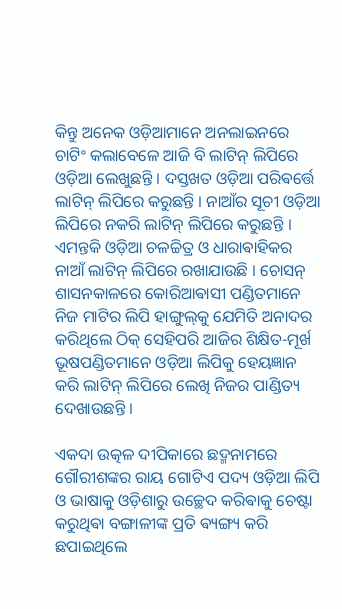କିନ୍ତୁ ଅନେକ ଓଡ଼ିଆମାନେ ଅନଲାଇନରେ ଚାଟିଂ କଲାବେଳେ ଆଜି ବି ଲାଟିନ୍ ଲିପିରେ ଓଡ଼ିଆ ଲେଖୁଛନ୍ତି । ଦସ୍ତଖତ ଓଡ଼ିଆ ପରିଵର୍ତ୍ତେ ଲାଟିନ୍ ଲିପିରେ କରୁଛନ୍ତି । ନାଆଁର ସୂଚୀ ଓଡ଼ିଆ ଲିପିରେ ନକରି ଲାଟିନ୍ ଲିପିରେ କରୁଛନ୍ତି । ଏମନ୍ତକି ଓଡ଼ିଆ ଚଳଚ୍ଚିତ୍ର ଓ ଧାରାଵାହିକର ନାଆଁ ଲାଟିନ୍ ଲିପିରେ ରଖାଯାଉଛି । ଚୋସନ୍ ଶାସନକାଳରେ କୋରିଆଵାସୀ ପଣ୍ଡିତମାନେ ନିଜ ମାଟିର ଲିପି ହାଙ୍ଗୁଲ୍‌କୁ ଯେମିତି ଅନାଦର କରିଥିଲେ ଠିକ୍ ସେହିପରି ଆଜିର ଶିକ୍ଷିତ-ମୂର୍ଖ ଭୂଷପଣ୍ଡିତମାନେ ଓଡ଼ିଆ ଲିପିକୁ ହେୟଜ୍ଞାନ କରି ଲାଟିନ୍ ଲିପିରେ ଲେଖି ନିଜର ପାଣ୍ଡିତ୍ୟ ଦେଖାଉଛନ୍ତି ।

ଏକଦା ଉତ୍କଳ ଦୀପିକାରେ ଛଦ୍ମନାମରେ ଗୌରୀଶଙ୍କର ରାୟ ଗୋଟିଏ ପଦ୍ୟ ଓଡ଼ିଆ ଲିପି ଓ ଭାଷାକୁ ଓଡ଼ିଶାରୁ ଉଚ୍ଛେଦ କରିଵାକୁ ଚେଷ୍ଟା କରୁଥିଵା ବଙ୍ଗାଳୀଙ୍କ ପ୍ରତି ଵ୍ୟଙ୍ଗ୍ୟ କରି ଛପାଇଥିଲେ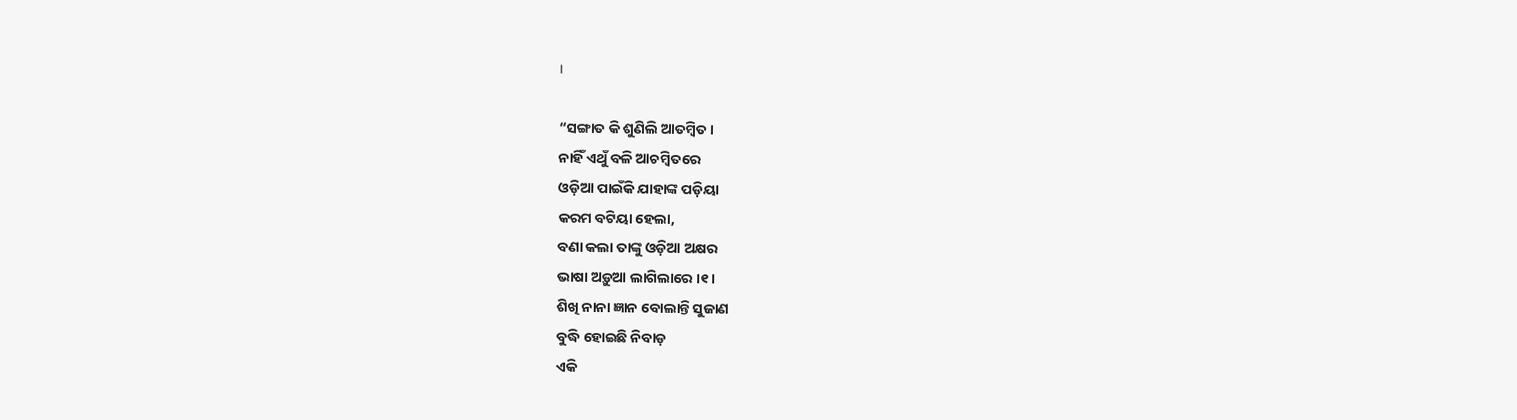।

“ସଙ୍ଗାତ କି ଶୁଣିଲି ଆତମ୍ବିତ ।
ନାହିଁ ଏଥୁଁ ବଳି ଆଚମ୍ବିତରେ
ଓଡ଼ିଆ ପାଇଁକି ଯାହାଙ୍କ ପଡ଼ିୟା
କରମ ବଟିୟା ହେଲା,
ବଣା କଲା ତାଙ୍କୁ ଓଡ଼ିଆ ଅକ୍ଷର
ଭାଷା ଅଡ଼ୁଆ ଲାଗିଲାରେ ।୧।
ଶିଖି ନାନା ଜ୍ଞାନ ବୋଲାନ୍ତି ସୁଜାଣ
ବୁଦ୍ଧି ହୋଇଛି ନିବାଡ଼
ଏକି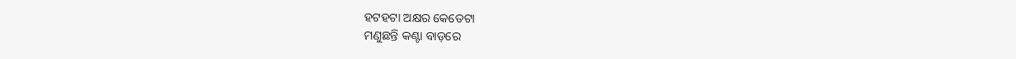ହଟହଟା ଅକ୍ଷର କେତେଟା
ମଣୁଛନ୍ତି କଣ୍ଟା ବାଡ଼ରେ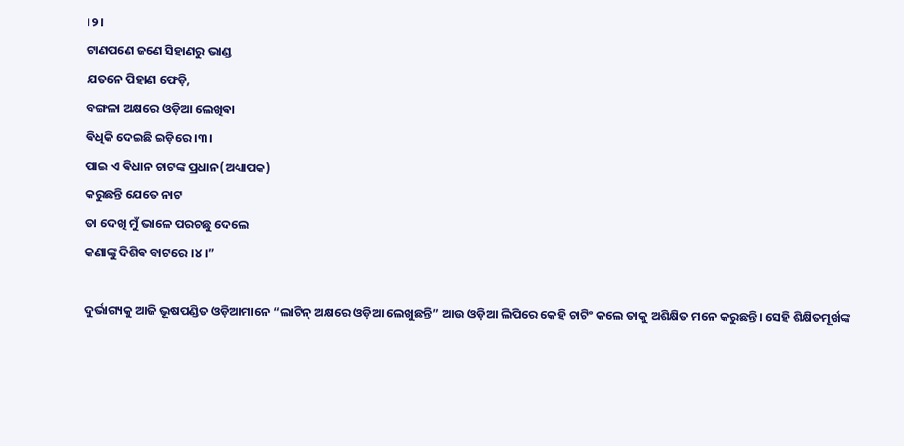।୨।
ଟାଣପଣେ ଜଣେ ସିହାଣରୁ ଭାଣ୍ଡ
ଯତନେ ପିହାଣ ଫେଡ଼ି,
ବଙ୍ଗଳା ଅକ୍ଷରେ ଓଡ଼ିଆ ଲେଖିଵା
ଵିଧିକି ଦେଇଛି ଇଡ଼ିରେ ।୩।
ପାଇ ଏ ଵିଧାନ ଚାଟଙ୍କ ପ୍ରଧାନ(ଅଧ୍ୟାପକ)
କରୁଛନ୍ତି ଯେତେ ନାଟ
ତା ଦେଖି ମୁଁ ଭାଳେ ପରଚଛୁ ଦେଲେ
କଣାଙ୍କୁ ଦିଶିଵ ବାଟରେ ।୪।”

ଦୁର୍ଭାଗ୍ୟକୁ ଆଜି ଭୂଷପଣ୍ଡିତ ଓଡ଼ିଆମାନେ “ଲାଟିନ୍ ଅକ୍ଷରେ ଓଡ଼ିଆ ଲେଖୁଛନ୍ତି” ଆଉ ଓଡ଼ିଆ ଲିପିରେ କେହି ଚାଟିଂ କଲେ ତାକୁ ଅଶିକ୍ଷିତ ମନେ କରୁଛନ୍ତି। ସେହି ଶିକ୍ଷିତମୂର୍ଖଙ୍କ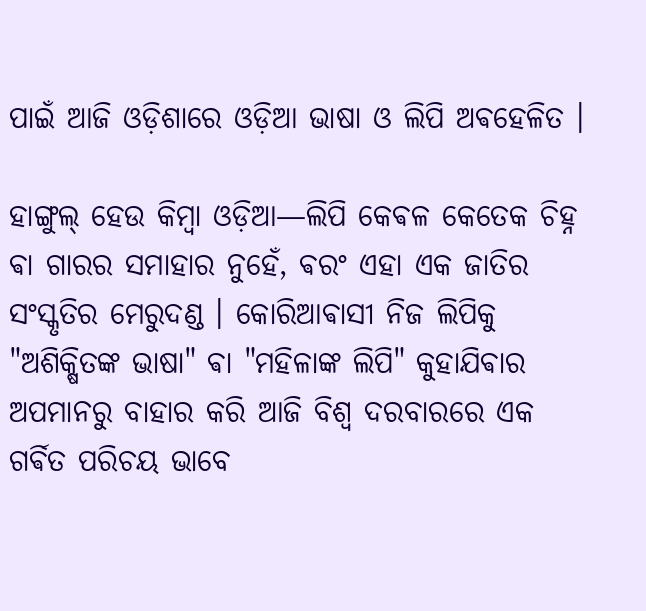ପାଇଁ ଆଜି ଓଡ଼ିଶାରେ ଓଡ଼ିଆ ଭାଷା ଓ ଲିପି ଅଵହେଳିତ ।

ହାଙ୍ଗୁଲ୍ ହେଉ କିମ୍ବା ଓଡ଼ିଆ—ଲିପି କେଵଳ କେତେକ ଚିହ୍ନ ଵା ଗାରର ସମାହାର ନୁହେଁ, ଵରଂ ଏହା ଏକ ଜାତିର ସଂସ୍କୃତିର ମେରୁଦଣ୍ଡ । କୋରିଆଵାସୀ ନିଜ ଲିପିକୁ "ଅଶିକ୍ଷିତଙ୍କ ଭାଷା" ଵା "ମହିଳାଙ୍କ ଲିପି" କୁହାଯିଵାର ଅପମାନରୁ ବାହାର କରି ଆଜି ବିଶ୍ୱ ଦରବାରରେ ଏକ ଗର୍ଵିତ ପରିଚୟ ଭାବେ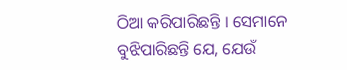ଠିଆ କରିପାରିଛନ୍ତି । ସେମାନେ ବୁଝିପାରିଛନ୍ତି ଯେ, ଯେଉଁ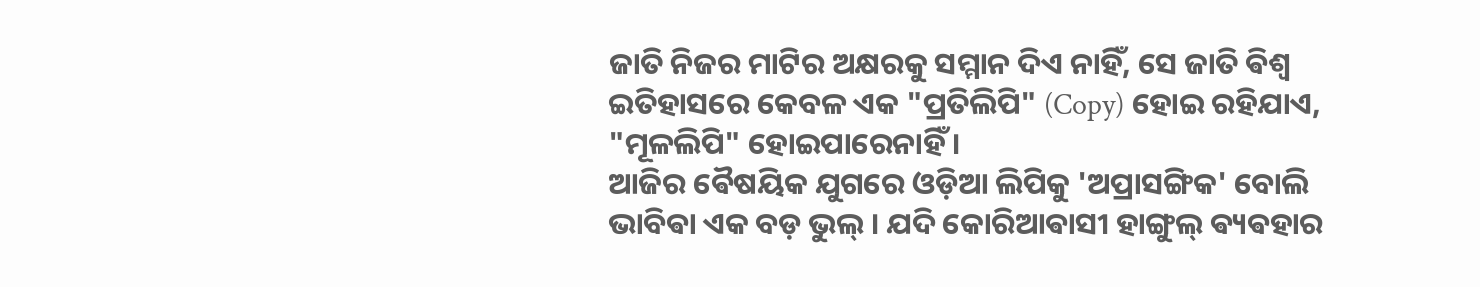ଜାତି ନିଜର ମାଟିର ଅକ୍ଷରକୁ ସମ୍ମାନ ଦିଏ ନାହିଁ, ସେ ଜାତି ଵିଶ୍ୱ ଇତିହାସରେ କେବଳ ଏକ "ପ୍ରତିଲିପି" (Copy) ହୋଇ ରହିଯାଏ, "ମୂଳଲିପି" ହୋଇପାରେନାହିଁ ।
ଆଜିର ଵୈଷୟିକ ଯୁଗରେ ଓଡ଼ିଆ ଲିପିକୁ 'ଅପ୍ରାସଙ୍ଗିକ' ବୋଲି ଭାବିଵା ଏକ ବଡ଼ ଭୁଲ୍ । ଯଦି କୋରିଆଵାସୀ ହାଙ୍ଗୁଲ୍ ଵ୍ୟଵହାର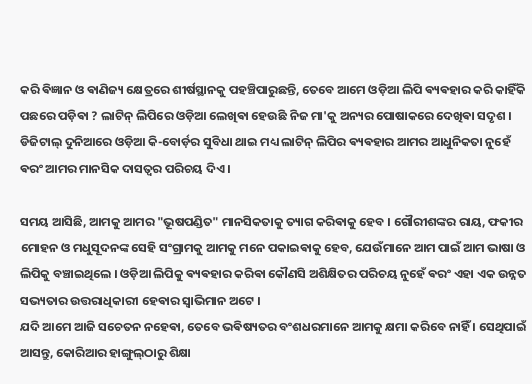କରି ଵିଜ୍ଞାନ ଓ ଵାଣିଜ୍ୟ କ୍ଷେତ୍ରରେ ଶୀର୍ଷସ୍ଥାନକୁ ପହଞ୍ଚିପାରୁଛନ୍ତି, ତେବେ ଆମେ ଓଡ଼ିଆ ଲିପି ଵ୍ୟଵହାର କରି କାହିଁକି ପଛରେ ପଡ଼ିଵା ? ଲାଟିନ୍ ଲିପିରେ ଓଡ଼ିଆ ଲେଖିଵା ହେଉଛି ନିଜ ମା'କୁ ଅନ୍ୟର ପୋଷାକରେ ଦେଖିଵା ସଦୃଶ । ଡିଜିଟାଲ୍ ଦୁନିଆରେ ଓଡ଼ିଆ କି-ବୋର୍ଡ଼ର ସୁବିଧା ଥାଇ ମଧ୍ୟ ଲାଟିନ୍ ଲିପିର ଵ୍ୟଵହାର ଆମର ଆଧୁନିକତା ନୁହେଁ ଵରଂ ଆମର ମାନସିକ ଦାସତ୍ୱର ପରିଚୟ ଦିଏ ।

ସମୟ ଆସିଛି, ଆମକୁ ଆମର "ଭୂଷପଣ୍ଡିତ" ମାନସିକତାକୁ ତ୍ୟାଗ କରିଵାକୁ ହେବ । ଗୌରୀଶଙ୍କର ରାୟ, ଫକୀର ମୋହନ ଓ ମଧୁସୂଦନଙ୍କ ସେହି ସଂଗ୍ରାମକୁ ଆମକୁ ମନେ ପକାଇଵାକୁ ହେବ, ଯେଉଁମାନେ ଆମ ପାଇଁ ଆମ ଭାଷା ଓ ଲିପିକୁ ବଞ୍ଚାଇଥିଲେ । ଓଡ଼ିଆ ଲିପିକୁ ଵ୍ୟଵହାର କରିଵା କୌଣସି ଅଶିକ୍ଷିତର ପରିଚୟ ନୁହେଁ ଵରଂ ଏହା ଏକ ଉନ୍ନତ ସଭ୍ୟତାର ଉତ୍ତରାଧିକାରୀ ହେଵାର ସ୍ଵାଭିମାନ ଅଟେ ।
ଯଦି ଆମେ ଆଜି ସଚେତନ ନହେଵା, ତେବେ ଭଵିଷ୍ୟତର ବଂଶଧରମାନେ ଆମକୁ କ୍ଷମା କରିବେ ନାହିଁ । ସେଥିପାଇଁ ଆସନ୍ତୁ, କୋରିଆର ହାଙ୍ଗୁଲ୍‌ଠାରୁ ଶିକ୍ଷା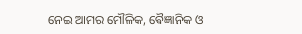ନେଇ ଆମର ମୌଳିକ, ଵୈଜ୍ଞାନିକ ଓ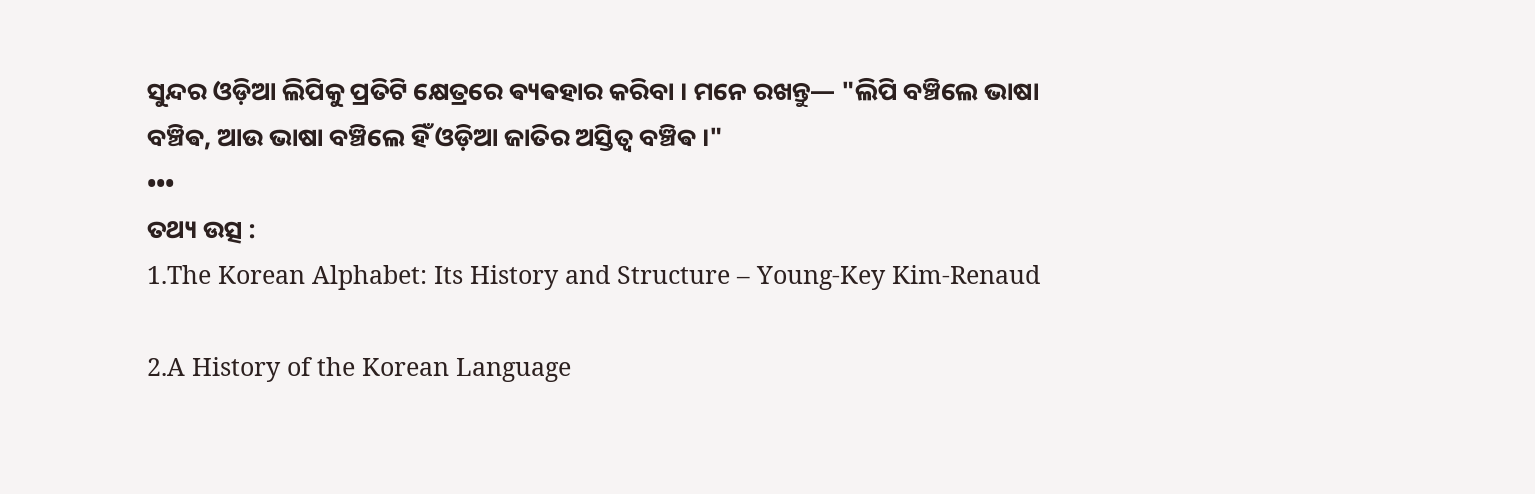ସୁନ୍ଦର ଓଡ଼ିଆ ଲିପିକୁ ପ୍ରତିଟି କ୍ଷେତ୍ରରେ ଵ୍ୟଵହାର କରିବା । ମନେ ରଖନ୍ତୁ— "ଲିପି ବଞ୍ଚିଲେ ଭାଷା ବଞ୍ଚିଵ, ଆଉ ଭାଷା ବଞ୍ଚିଲେ ହିଁ ଓଡ଼ିଆ ଜାତିର ଅସ୍ତିତ୍ୱ ବଞ୍ଚିଵ ।"
•••
ତଥ୍ୟ ଉତ୍ସ :
1.The Korean Alphabet: Its History and Structure – Young-Key Kim-Renaud

2.A History of the Korean Language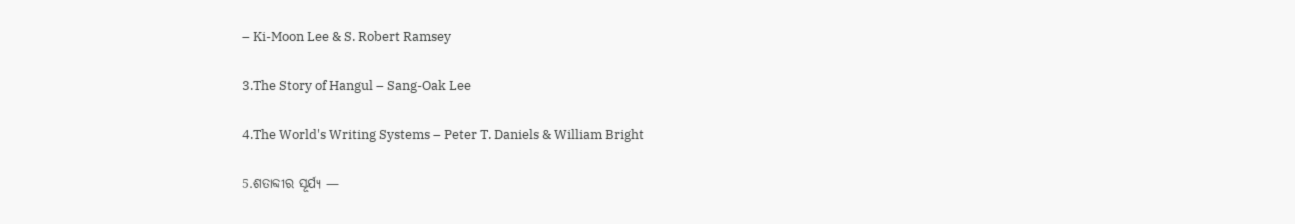– Ki-Moon Lee & S. Robert Ramsey

3.The Story of Hangul – Sang-Oak Lee

4.The World's Writing Systems – Peter T. Daniels & William Bright

5.ଶତାବ୍ଦୀର ସୂର୍ଯ୍ୟ —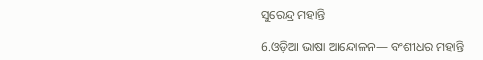ସୁରେନ୍ଦ୍ର ମହାନ୍ତି

6.ଓଡ଼ିଆ ଭାଷା ଆନ୍ଦୋଳନ— ବଂଶୀଧର ମହାନ୍ତି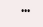•••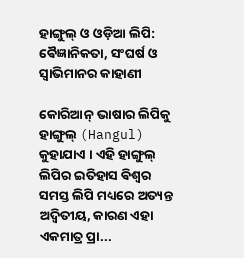ହାଙ୍ଗୁଲ୍ ଓ ଓଡ଼ିଆ ଲିପି: ଵୈଜ୍ଞାନିକତା, ସଂଘର୍ଷ ଓ ସ୍ଵାଭିମାନର କାହାଣୀ

କୋରିଆନ୍ ଭାଷାର ଲିପିକୁ ହାଙ୍ଗୁଲ୍ (Hangul) କୁହାଯାଏ । ଏହି ହାଙ୍ଗୁଲ୍ ଲିପିର ଇତିହାସ ଵିଶ୍ଵର ସମସ୍ତ ଲିପି ମଧ୍ୟରେ ଅତ୍ୟନ୍ତ ଅଦ୍ୱିତୀୟ, କାରଣ ଏହା ଏକମାତ୍ର ପ୍ରା...